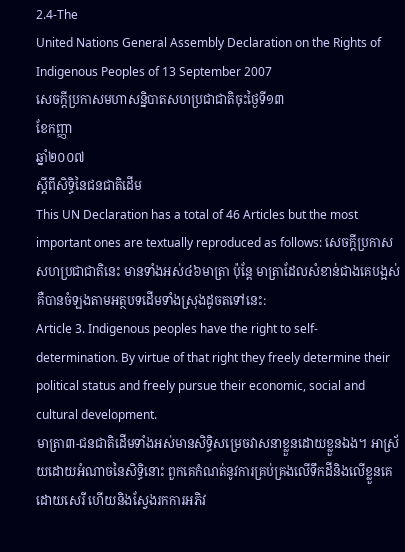2.4-The
United Nations General Assembly Declaration on the Rights of
Indigenous Peoples of 13 September 2007
សេចក្តីប្រកាសមហាសន្និបាតសហប្រជាជាតិចុះថ្ងៃទី១៣
ខែកញ្ញា
ឆ្នាំ២០០៧
ស្តីពីសិទ្ធិនៃជនជាតិដើម
This UN Declaration has a total of 46 Articles but the most important ones are textually reproduced as follows: សេចក្តីប្រកាសសហប្រជាជាតិនេះ មានទាំងអស់៤៦មាត្រា ប៉ុន្តែ មាត្រាដែលសំខាន់ជាងគេបង្អស់គឺបានចំឡងតាមអត្ថបទដើមទាំងស្រុងដូចតទៅនេះ:
Article 3. Indigenous peoples have the right to self-determination. By virtue of that right they freely determine their political status and freely pursue their economic, social and cultural development.
មាត្រា៣-ជនជាតិដើមទាំងអស់មានសិទ្ធិសម្រេចវាសនាខ្លួនដោយខ្លួនឯង។ ឤស្រ័យដោយអំណាចនៃសិទ្ធិនោះ ពួកគេកំណត់នូវការគ្រប់គ្រងលើទឹកដីនិងលើខ្លួនគេដោយសេរី ហើយនិងស្វែងរកការអភិវ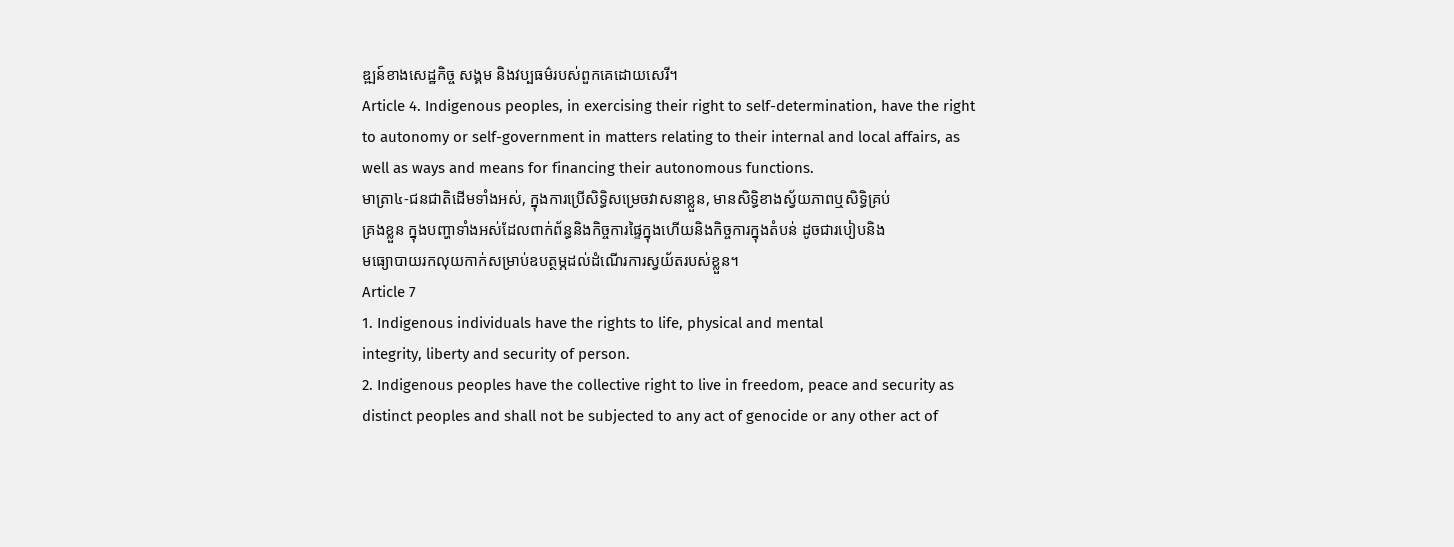ឌ្ឍន៍ខាងសេដ្ឋកិច្ច សង្គម និងវប្បធម៌របស់ពួកគេដោយសេរី។
Article 4. Indigenous peoples, in exercising their right to self-determination, have the right to autonomy or self-government in matters relating to their internal and local affairs, as well as ways and means for financing their autonomous functions.
មាត្រា៤-ជនជាតិដើមទាំងអស់, ក្នុងការប្រើសិទ្ធិសម្រេចវាសនាខ្លួន, មានសិទ្ធិខាងស្វ័យភាពឬសិទ្ធិគ្រប់
គ្រងខ្លួន ក្នុងបញ្ហាទាំងអស់ដែលពាក់ព័ន្ធនិងកិច្ចការផ្ទៃក្នុងហើយនិងកិច្ចការក្នុងតំបន់ ដូចជារបៀបនិង
មធ្យោបាយរកលុយកាក់សម្រាប់ឧបត្ថម្ភដល់ដំណើរការស្វយ័តរបស់ខ្លួន។
Article 7
1. Indigenous individuals have the rights to life, physical and mental
integrity, liberty and security of person.
2. Indigenous peoples have the collective right to live in freedom, peace and security as distinct peoples and shall not be subjected to any act of genocide or any other act of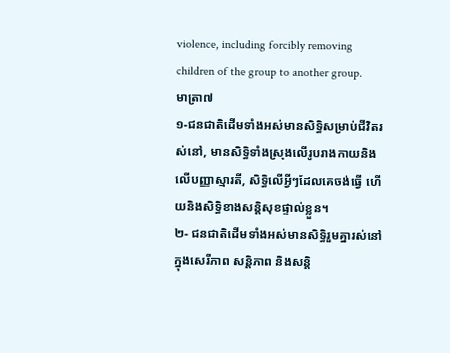violence, including forcibly removing children of the group to another group.
មាត្រា៧
១-ជនជាតិដើមទាំងអស់មានសិទ្ធិសម្រាប់ជីវិតរស់នៅ, មានសិទ្ធិទាំងស្រុងលើរូបរាងកាយនិងលើបញ្ញាស្មារតី, សិទ្ធិលើអ្វីៗដែលគេចង់ធ្វើ ហើយនិងសិទ្ធិខាងសន្តិសុខផ្ទាល់ខ្លួន។
២- ជនជាតិដើមទាំងអស់មានសិទ្ធិរួមគ្នារស់នៅក្នុងសេរីភាព សន្តិភាព និងសន្តិ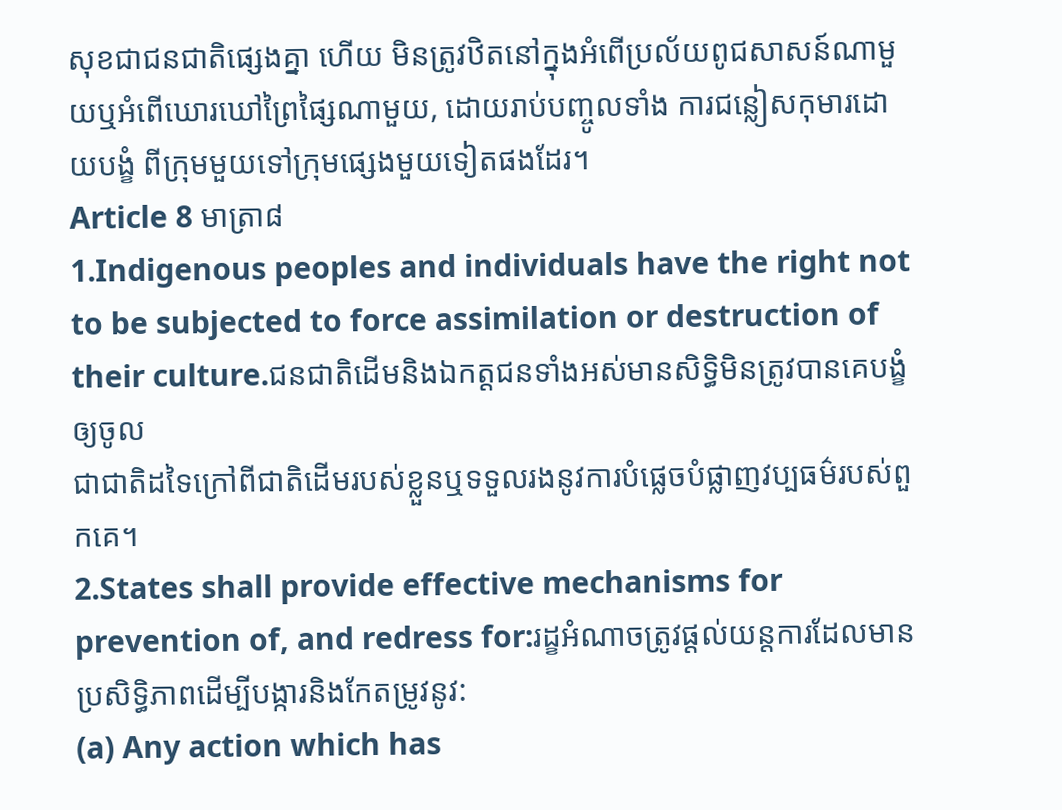សុខជាជនជាតិផ្សេងគ្នា ហើយ មិនត្រូវឋិតនៅក្នុងអំពើប្រល័យពូជសាសន៍ណាមួយឬអំពើឃោរឃៅព្រៃផ្សៃណាមួយ, ដោយរាប់បញ្ចូលទាំង ការជន្លៀសកុមារដោយបង្ខំ ពីក្រុមមួយទៅក្រុមផ្សេងមួយទៀតផងដែរ។
Article 8 មាត្រា៨
1.Indigenous peoples and individuals have the right not to be subjected to force assimilation or destruction of their culture.ជនជាតិដើមនិងឯកត្តជនទាំងអស់មានសិទ្ធិមិនត្រូវបានគេបង្ខំឲ្យចូល
ជាជាតិដទៃក្រៅពីជាតិដើមរបស់ខ្លួនឬទទួលរងនូវការបំផ្លេចបំផ្លាញវប្បធម៌របស់ពួកគេ។
2.States shall provide effective mechanisms for prevention of, and redress for:រដ្ខអំណាចត្រូវផ្តល់យន្តការដែលមានប្រសិទ្ធិភាពដើម្បីបង្ការនិងកែតម្រូវនូវ:
(a) Any action which has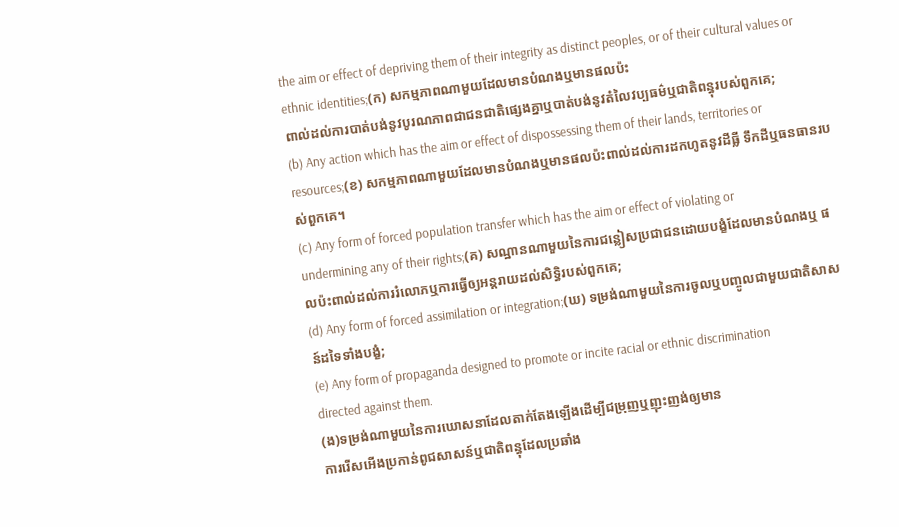the aim or effect of depriving them of their integrity as distinct peoples, or of their cultural values or ethnic identities;(ក) សកម្មភាពណាមួយដែលមានបំណងឬមានផលប៉ះ
ពាល់ដល់ការបាត់បង់នូវបូរណភាពជាជនជាតិផ្សេងគ្នាឬបាត់បង់នូវតំលៃវប្បធម៌ឬជាតិពន្ធុរបស់ពួកគេ;
(b) Any action which has the aim or effect of dispossessing them of their lands, territories or resources;(ខ) សកម្មភាពណាមួយដែលមានបំណងឬមានផលប៉ះពាល់ដល់ការដកហូតនូវដីធ្លី ទឹកដីឬធនធានរបស់ពួកគេ។
(c) Any form of forced population transfer which has the aim or effect of violating or
undermining any of their rights;(គ) សណ្ឋានណាមួយនៃការជន្លៀសប្រជាជនដោយបង្ខំដែលមានបំណងឬ ផលប៉ះពាល់ដល់ការរំលោភឬការធ្វើឲ្យអន្តរាយដល់សិទ្ធិរបស់ពួកគេ;
(d) Any form of forced assimilation or integration;(ឃ) ទម្រង់ណាមួយនៃការចូលឬបញ្ចូលជាមួយជាតិសាសន៍ដទៃទាំងបង្ខំ;
(e) Any form of propaganda designed to promote or incite racial or ethnic discrimination
directed against them.
(ង)ទម្រង់ណាមួយនៃការឃោសនាដែលតាក់តែងឡើងដើម្បីជម្រុញឬញុះញង់ឲ្យមាន
ការរើសអើងប្រកាន់ពូជសាសន៍ឬជាតិពន្ធុដែលប្រឆាំង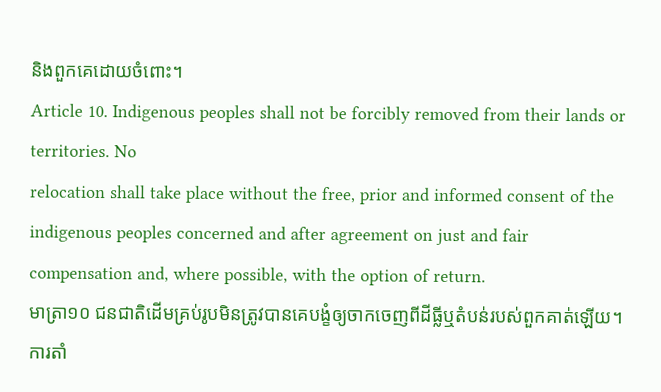និងពួកគេដោយចំពោះ។
Article 10. Indigenous peoples shall not be forcibly removed from their lands or territories. No
relocation shall take place without the free, prior and informed consent of the indigenous peoples concerned and after agreement on just and fair compensation and, where possible, with the option of return.
មាត្រា១០ ជនជាតិដើមគ្រប់រូបមិនត្រូវបានគេបង្ខំឲ្យចាកចេញពីដីធ្លីឬតំបន់របស់ពួកគាត់ឡើយ។ ការតាំ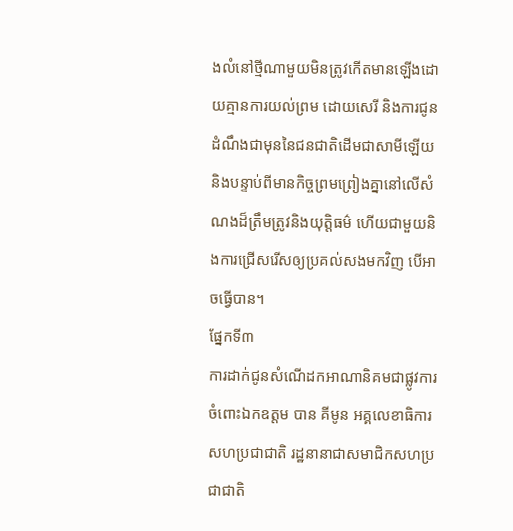ងលំនៅថ្មីណាមួយមិនត្រូវកើតមានឡើងដោយគ្មានការយល់ព្រម ដោយសេរី និងការជូនដំណឹងជាមុននៃជនជាតិដើមជាសាមីឡើយ និងបន្ទាប់ពីមានកិច្ចព្រមព្រៀងគ្នានៅលើសំណងដ៏ត្រឹមត្រូវនិងយុត្តិធម៌ ហើយជាមួយនិងការជ្រើសរើសឲ្យប្រគល់សងមកវិញ បើឤចធ្វើបាន។
ផ្នែកទី៣
ការដាក់ជូនសំណើដកឤណានិគមជាផ្លូវការ ចំពោះឯកឧត្តម បាន គីមូន អគ្គលេខាធិការសហប្រជាជាតិ រដ្ឋនានាជាសមាជិកសហប្រជាជាតិ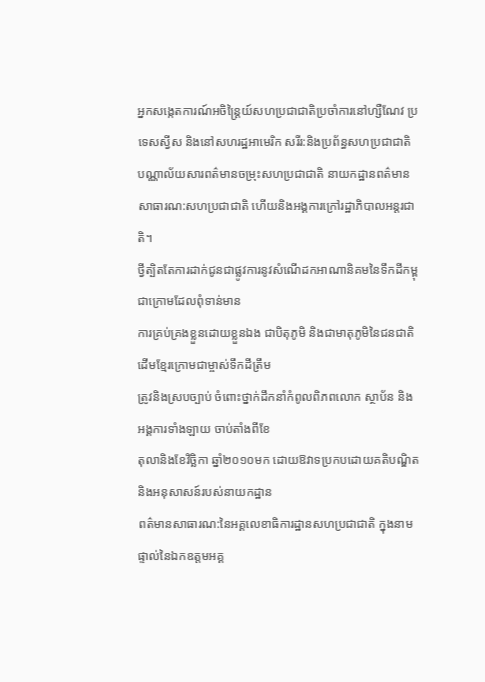អ្នកសង្កេតការណ៍អចិន្ត្រៃយ៍សហប្រជាជាតិប្រចាំការនៅហ្សឺណែវ ប្រទេសស្វីស និងនៅសហរដ្ឋឤមេរិក សរីរ:និងប្រព័ន្ធសហប្រជាជាតិ បណ្ណាល័យសារពត៌មានចម្រុះសហប្រជាជាតិ នាយកដ្ឋានពត៌មានសាធារណ:សហប្រជាជាតិ ហើយនិងអង្គការក្រៅរដ្ឋាភិបាលអន្តរជាតិ។
ថ្វីត្បិតតែការដាក់ជូនជាផ្លូវការនូវសំណើដកឤណានិគមនៃទឹកដីកម្ពុជាក្រោមដែលពុំទាន់មាន
ការគ្រប់គ្រងខ្លួនដោយខ្លួនឯង ជាបិតុភូមិ និងជាមាតុភូមិនៃជនជាតិដើមខ្មែរក្រោមជាម្ចាស់ទឹកដីត្រឹម
ត្រូវនិងស្របច្បាប់ ចំពោះថ្នាក់ដឹកនាំកំពូលពិភពលោក ស្ថាប័ន និងអង្គការទាំងឡាយ ចាប់តាំងពីខែ
តុលានិងខែវិច្ឆិកា ឆ្នាំ២០១០មក ដោយឱវាទប្រកបដោយគតិបណ្ឌិតនិងអនុសាសន៍របស់នាយកដ្ឋាន
ពត៌មានសាធារណ:នៃអគ្គលេខាធិការដ្ឋានសហប្រជាជាតិ ក្នុងនាមផ្ទាល់នៃឯកឧត្តមអគ្គ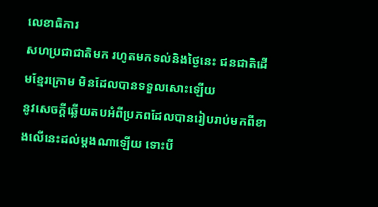លេខាធិការ
សហប្រជាជាតិមក រហូតមកទល់និងថ្ងៃនេះ ជនជាតិដើមខ្មែរក្រោម មិនដែលបានទទួលសោះឡើយ
នូវសេចក្តីឆ្លើយតបអំពីប្រភពដែលបានរៀបរាប់មកពីខាងលើនេះដល់ម្តងណាឡើយ ទោះបី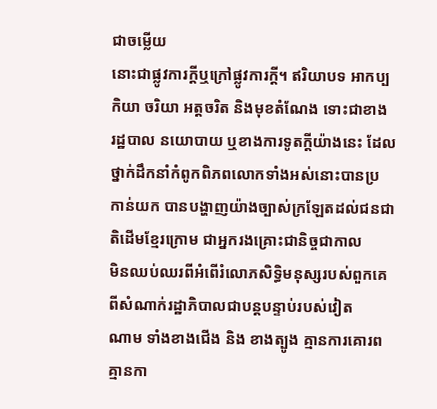ជាចម្លើយ
នោះជាផ្លូវការក្តីឬក្រៅផ្លូវការក្តី។ ឥរិយាបទ ឤកប្បកិយា ចរិយា អត្តចរិត និងមុខតំណែង ទោះជាខាង
រដ្ឋបាល នយោបាយ ឬខាងការទូតក្តីយ៉ាងនេះ ដែលថ្នាក់ដឹកនាំកំពូកពិភពលោកទាំងអស់នោះបានប្រ
កាន់យក បានបង្ហាញយ៉ាងច្បាស់ក្រឡែតដល់ជនជាតិដើមខ្មែរក្រោម ជាអ្នករងគ្រោះជានិច្ចជាកាល
មិនឈប់ឈរពីអំពើរំលោភសិទ្ធិមនុស្សរបស់ពួកគេ ពីសំណាក់រដ្ឋាភិបាលជាបន្តបន្ទាប់របស់វៀត
ណាម ទាំងខាងជើង និង ខាងត្បូង គ្មានការគោរព គ្មានកា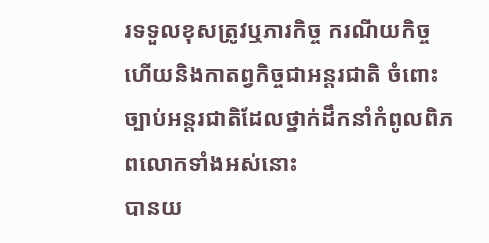រទទួលខុសត្រូវឬភារកិច្ច ករណីយកិច្ច
ហើយនិងកាតព្វកិច្ចជាអន្តរជាតិ ចំពោះច្បាប់អន្តរជាតិដែលថ្នាក់ដឹកនាំកំពូលពិភពលោកទាំងអស់នោះ
បានយ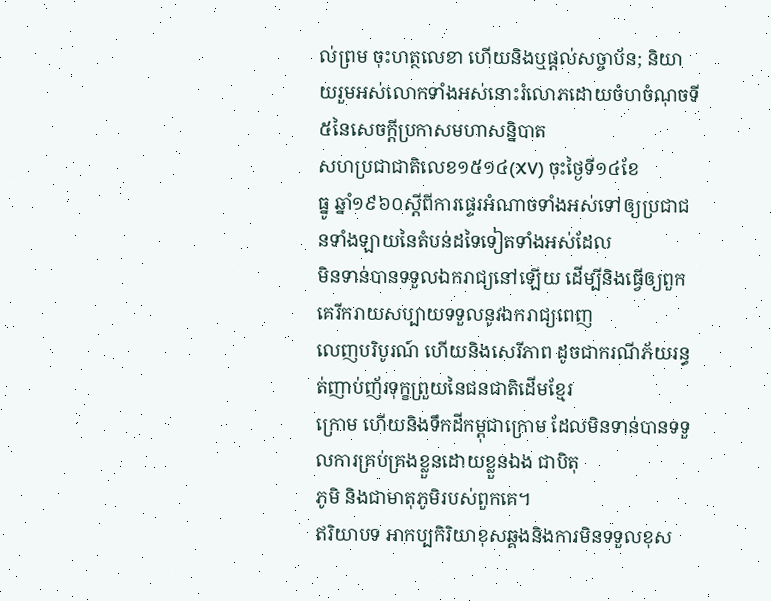ល់ព្រម ចុះហត្ថលេខា ហើយនិងឬផ្តល់សច្ចាប័ន; និយាយរួមអស់លោកទាំងអស់នោះរំលោភដោយចំហចំណុចទី៥នៃសេចក្តីប្រកាសមហាសន្និបាត
សហប្រជាជាតិលេខ១៥១៤(XV) ចុះថ្ងៃទី១៤ខែ
ធ្នូ ឆ្នាំ១៩៦០ស្តីពីការផ្ទេរអំណាចទាំងអស់ទៅឲ្យប្រជាជនទាំងឡាយនៃតំបន់ដទៃទៀតទាំងអស់ដែល
មិនទាន់បានទទួលឯករាជ្យនៅឡើយ ដើម្បីនិងធ្វើឲ្យពួកគេរីករាយសប្បាយទទួលនូវឯករាជ្យពេញ
លេញបរិបូរណ៍ ហើយនិងសេរីភាព ដូចជាករណីភ័យរន្ធត់ញាប់ញ័រទុក្ខព្រួយនៃជនជាតិដើមខ្មែរ
ក្រោម ហើយនិងទឹកដីកម្ពុជាក្រោម ដែលមិនទាន់បានទទួលការគ្រប់គ្រងខ្លួនដោយខ្លួនឯង ជាបិតុ
ភូមិ និងជាមាតុភូមិរបស់ពួកគេ។
ឥរិយាបទ ឤកប្បកិរិយាខុសឆ្គងនិងការមិនទទួលខុស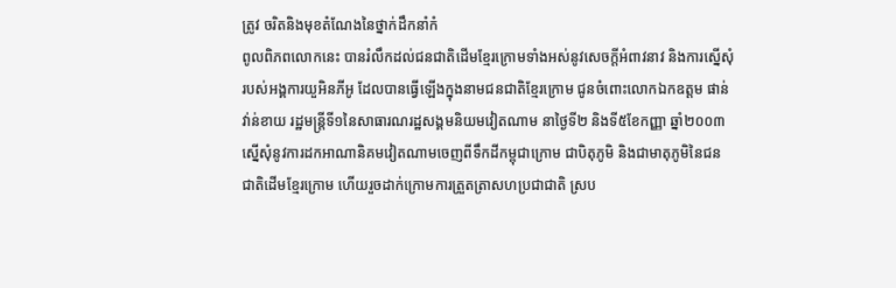ត្រូវ ចរិតនិងមុខតំណែងនៃថ្នាក់ដឹកនាំកំ
ពូលពិភពលោកនេះ បានរំលឹកដល់ជនជាតិដើមខ្មែរក្រោមទាំងអស់នូវសេចក្តីអំពាវនាវ និងការស្នើសុំ
របស់អង្គការយួអិនភីអូ ដែលបានធ្វើឡើងក្នុងនាមជនជាតិខ្មែរក្រោម ជូនចំពោះលោកឯកឧត្តម ផាន់
វា់ន់ខាយ រដ្ឋមន្ត្រីទី១នៃសាធារណរដ្ឋសង្គមនិយមវៀតណាម នាថ្ងៃទី២ និងទី៥ខែកញ្ញា ឆ្នាំ២០០៣
ស្នើសុំនូវការដកឤណានិគមវៀតណាមចេញពីទឹកដីកម្ពុជាក្រោម ជាបិតុភូមិ និងជាមាតុភូមិនៃជន
ជាតិដើមខ្មែរក្រោម ហើយរួចដាក់ក្រោមការត្រួតត្រាសហប្រជាជាតិ ស្រប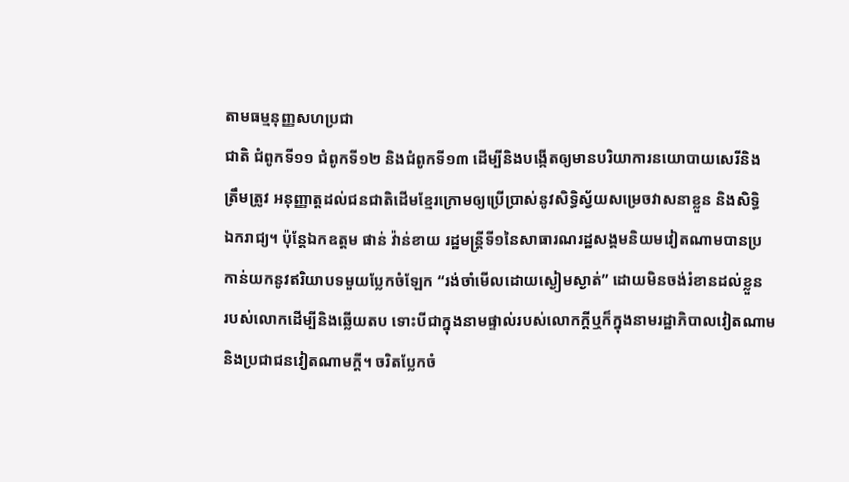តាមធម្មនុញ្ញសហប្រជា
ជាតិ ជំពូកទី១១ ជំពូកទី១២ និងជំពូកទី១៣ ដើម្បីនិងបង្កើតឲ្យមានបរិយាការនយោបាយសេរីនិង
ត្រឹមត្រូវ អនុញ្ញាត្តដល់ជនជាតិដើមខ្មែរក្រោមឲ្យប្រើប្រាស់នូវសិទ្ធិស្វ័យសម្រេចវាសនាខ្លួន និងសិទ្ធិ
ឯករាជ្យ។ ប៉ុន្តែឯកឧត្តម ផាន់ វ៉ាន់ខាយ រដ្ឋមន្ត្រីទី១នៃសាធារណរដ្ឋសង្គមនិយមវៀតណាមបានប្រ
កាន់យកនូវឥរិយាបទមួយប្លែកចំឡែក “រង់ចាំមើលដោយស្ងៀមស្ងាត់” ដោយមិនចង់រំខានដល់ខ្លួន
របស់លោកដើម្បីនិងឆ្លើយតប ទោះបីជាក្នុងនាមផ្ទាល់របស់លោកក្តីឬក៏ក្នុងនាមរដ្ឋាភិបាលវៀតណាម
និងប្រជាជនវៀតណាមក្តី។ ចរិតប្លែកចំ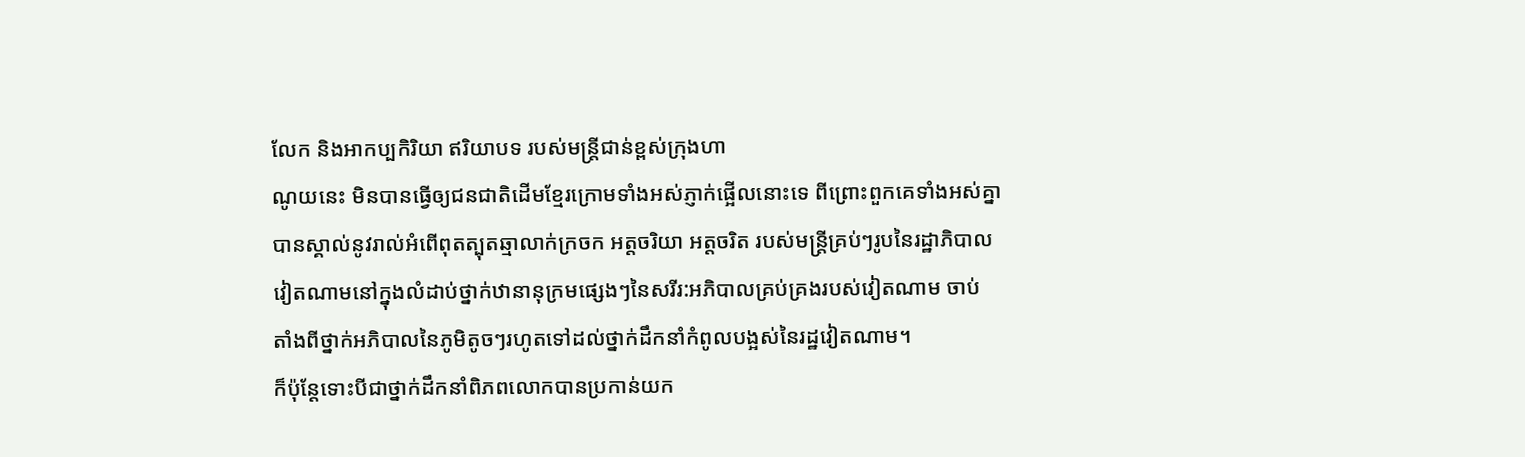លែក និងឤកប្បកិរិយា ឥរិយាបទ របស់មន្ត្រីជាន់ខ្ពស់ក្រុងហា
ណូយនេះ មិនបានធ្វើឲ្យជនជាតិដើមខ្មែរក្រោមទាំងអស់ភ្ញាក់ផ្អើលនោះទេ ពីព្រោះពួកគេទាំងអស់គ្នា
បានស្គាល់នូវរាល់អំពើពុតត្បុតឆ្មាលាក់ក្រចក អត្តចរិយា អត្តចរិត របស់មន្ត្រីគ្រប់ៗរូបនៃរដ្ឋាភិបាល
វៀតណាមនៅក្នុងលំដាប់ថ្នាក់ឋានានុក្រមផ្សេងៗនៃសរីរ:អភិបាលគ្រប់គ្រងរបស់វៀតណាម ចាប់
តាំងពីថ្នាក់អភិបាលនៃភូមិតូចៗរហូតទៅដល់ថ្នាក់ដឹកនាំកំពូលបង្អស់នៃរដ្ឋវៀតណាម។
ក៏ប៉ុន្តែទោះបីជាថ្នាក់ដឹកនាំពិភពលោកបានប្រកាន់យក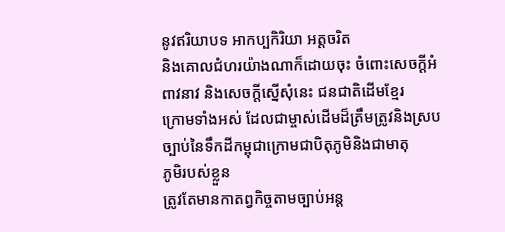នូវឥរិយាបទ ឤកប្បកិរិយា អត្តចរិត
និងគោលជំហរយ៉ាងណាក៏ដោយចុះ ចំពោះសេចក្តីអំពាវនាវ និងសេចក្តីស្នើសុំនេះ ជនជាតិដើមខ្មែរ
ក្រោមទាំងអស់ ដែលជាម្ចាស់ដើមដ៏ត្រឹមត្រូវនិងស្របច្បាប់នៃទឹកដីកម្ពុជាក្រោមជាបិតុភូមិនិងជាមាតុ
ភូមិរបស់ខ្លួន
ត្រូវតែមានកាតព្វកិច្ចតាមច្បាប់អន្ត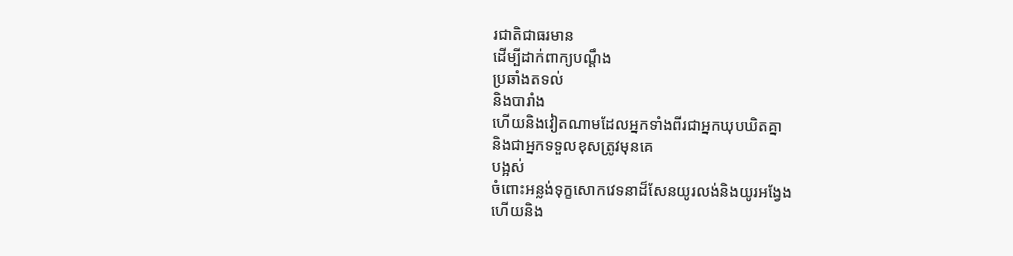រជាតិជាធរមាន
ដើម្បីដាក់ពាក្យបណ្តឹង
ប្រឆាំងតទល់
និងបារាំង
ហើយនិងវៀតណាមដែលអ្នកទាំងពីរជាអ្នកឃុបឃិតគ្នា
និងជាអ្នកទទួលខុសត្រូវមុនគេ
បង្អស់
ចំពោះអន្លង់ទុក្ខសោកវេទនាដ៏សែនយូរលង់និងយូរអង្វែង
ហើយនិង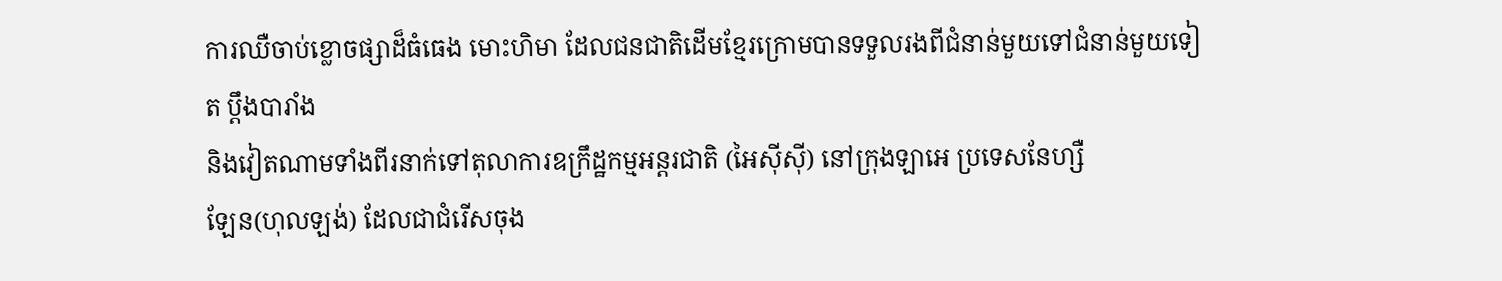ការឈឺចាប់ខ្លោចផ្សាដ៏ធំធេង មោះហិមា ដែលជនជាតិដើមខ្មែរក្រោមបានទទួលរងពីជំនាន់មួយទៅជំនាន់មួយទៀត ប្តឹងបារាំង
និងវៀតណាមទាំងពីរនាក់ទៅតុលាការឧក្រឹដ្ឋកម្មអន្តរជាតិ (អៃស៊ីស៊ី) នៅក្រុងឡាអេ ប្រទេសនែហ្សឺ
ឡែន(ហុលឡង់) ដែលជាជំរើសចុង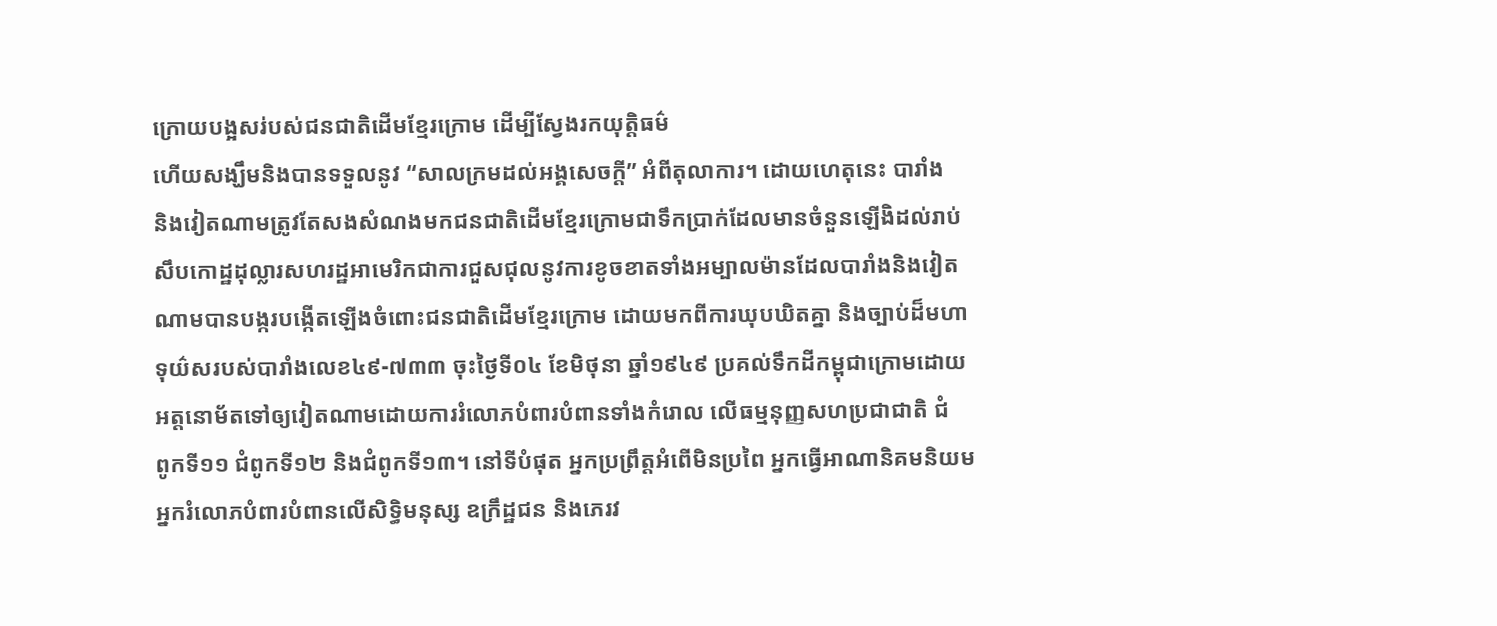ក្រោយបង្អសរ់បស់ជនជាតិដើមខ្មែរក្រោម ដើម្បីស្វែងរកយុត្តិធម៌
ហើយសង្ឃឹមនិងបានទទួលនូវ “សាលក្រមដល់អង្គសេចក្តី” អំពីតុលាការ។ ដោយហេតុនេះ បារាំង
និងវៀតណាមត្រូវតែសងសំណងមកជនជាតិដើមខ្មែរក្រោមជាទឹកប្រាក់ដែលមានចំនួនឡើងិដល់រាប់
សឹបកោដ្ឋដុល្លារសហរដ្ឋឤមេរិកជាការជួសជុលនូវការខូចខាតទាំងអម្បាលម៉ានដែលបារាំងនិងវៀត
ណាមបានបង្ករបង្កើតឡើងចំពោះជនជាតិដើមខ្មែរក្រោម ដោយមកពីការឃុបឃិតគ្នា និងច្បាប់ដ៏មហា
ទុយ៌សរបស់បារាំងលេខ៤៩-៧៣៣ ចុះថ្ងៃទី០៤ ខែមិថុនា ឆ្នាំ១៩៤៩ ប្រគល់ទឹកដីកម្ពុជាក្រោមដោយ
អត្តនោម័តទៅឲ្យវៀតណាមដោយការរំលោភបំពារបំពានទាំងកំរោល លើធម្មនុញ្ញសហប្រជាជាតិ ជំ
ពូកទី១១ ជំពូកទី១២ និងជំពូកទី១៣។ នៅទីបំផុត អ្នកប្រព្រឹត្តអំពើមិនប្រពៃ អ្នកធ្វើឤណានិគមនិយម
អ្នករំលោភបំពារបំពានលើសិទ្ធិមនុស្ស ឧក្រឹដ្ឋជន និងភេរវ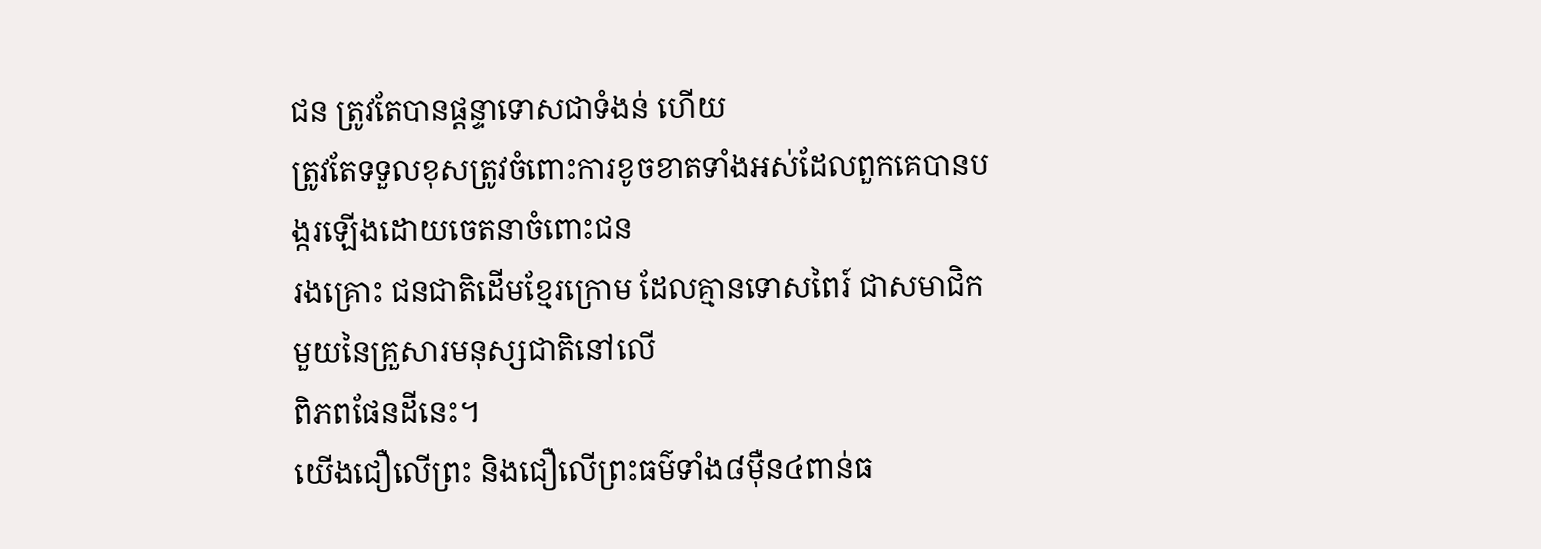ជន ត្រូវតែបានផ្តន្ទាទោសជាទំងន់ ហើយ
ត្រូវតែទទួលខុសត្រូវចំពោះការខូចខាតទាំងអស់ដែលពួកគេបានបង្ករឡើងដោយចេតនាចំពោះជន
រងគ្រោះ ជនជាតិដើមខ្មែរក្រោម ដែលគ្មានទោសពៃរ៍ ជាសមាជិកមួយនៃគ្រួសារមនុស្សជាតិនៅលើ
ពិភពផែនដីនេះ។
យើងជឿលើព្រះ និងជឿលើព្រះធម៌ទាំង៨ម៉ឺន៤ពាន់ធ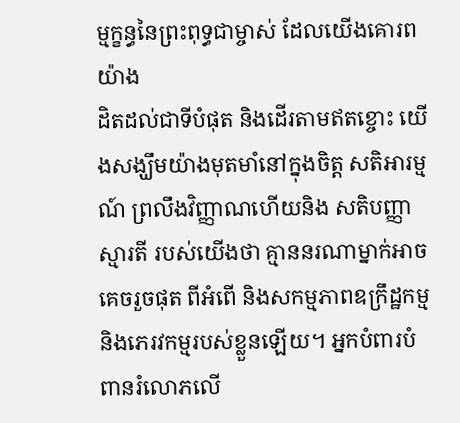ម្មក្ខន្ធនៃព្រះពុទ្ធជាម្ចាស់ ដែលយើងគោរពយ៉ាង
ដិតដល់ជាទីបំផុត និងដើរតាមឥតខ្ចោះ យើងសង្ឃឹមយ៉ាងមុតមាំនៅក្នុងចិត្ត សតិឤរម្មណ៍ ព្រលឹងវិញ្ញាណហើយនិង សតិបញ្ញាស្មារតី របស់យើងថា គ្មាននរណាម្នាក់ឤចគេចរួចផុត ពីអំពើ និងសកម្មភាពឧក្រឹដ្ឋកម្ម និងភេរវកម្មរបស់ខ្លួនឡើយ។ អ្នកបំពារបំពានរំលោភលើ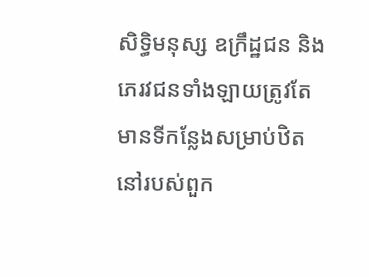សិទ្ធិមនុស្ស ឧក្រឹដ្ឋជន និងភេរវជនទាំងឡាយត្រូវតែមានទីកន្លែងសម្រាប់ឋិតនៅរបស់ពួក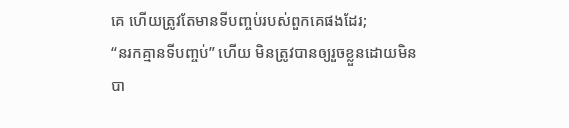គេ ហើយត្រូវតែមានទីបញ្ចប់របស់ពួកគេផងដែរ;
“នរកគ្មានទីបញ្ចប់” ហើយ មិនត្រូវបានឲ្យរួចខ្លួនដោយមិនបា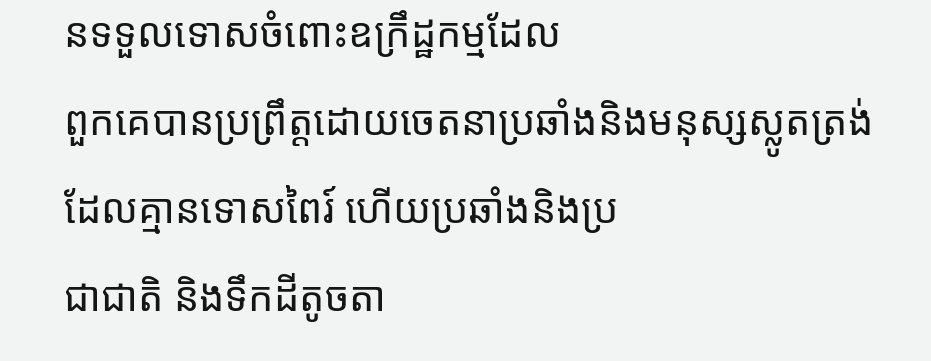នទទួលទោសចំពោះឧក្រឹដ្ឋកម្មដែល
ពួកគេបានប្រព្រឹត្តដោយចេតនាប្រឆាំងនិងមនុស្សស្លូតត្រង់ដែលគ្មានទោសពៃរ៍ ហើយប្រឆាំងនិងប្រ
ជាជាតិ និងទឹកដីតូចតា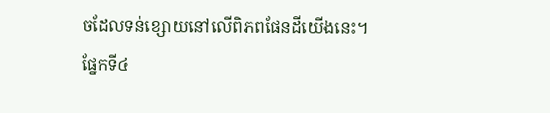ចដែលទន់ខ្សោយនៅលើពិភពផែនដីយើងនេះ។
ផ្នែកទី៤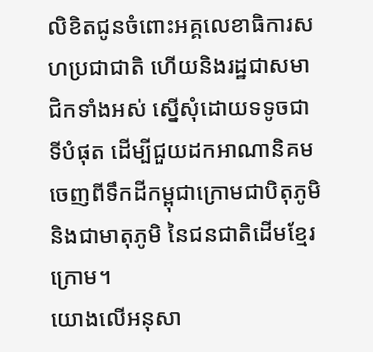លិខិតជូនចំពោះអគ្គលេខាធិការសហប្រជាជាតិ ហើយនិងរដ្ឋជាសមាជិកទាំងអស់ ស្នើសុំដោយទទូចជាទីបំផុត ដើម្បីជួយដកឤណានិគមចេញពីទឹកដីកម្ពុជាក្រោមជាបិតុភូមិ និងជាមាតុភូមិ នៃជនជាតិដើមខ្មែរក្រោម។
យោងលើអនុសា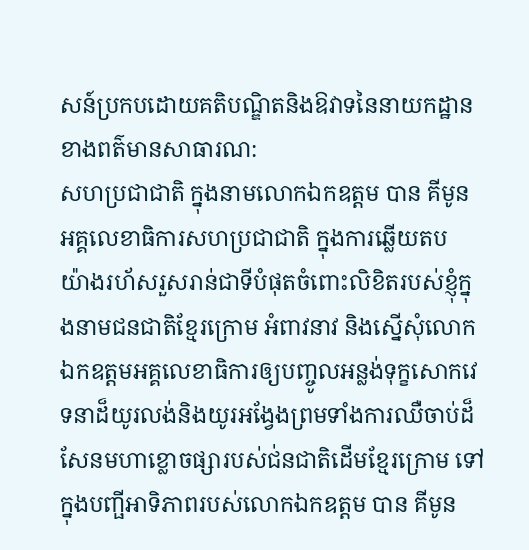សន៍ប្រកបដោយគតិបណ្ឌិតនិងឱវាទនៃនាយកដ្ឋានខាងពត៌មានសាធារណ:
សហប្រជាជាតិ ក្នុងនាមលោកឯកឧត្តម បាន គីមូន អគ្គលេខាធិការសហប្រជាជាតិ ក្នុងការឆ្លើយតប
យ៉ាងរហ័សរួសរាន់ជាទីបំផុតចំពោះលិខិតរបស់ខ្ញុំក្នុងនាមជនជាតិខ្មែរក្រោម អំពាវនាវ និងស្នើសុំលោក
ឯកឧត្តមអគ្គលេខាធិការឲ្យបញ្ចូលអន្លង់ទុក្ខសោកវេទនាដ៏យូរលង់និងយូរអង្វែងព្រមទាំងការឈឺចាប់ដ៏
សែនមហាខ្លោចផ្សារបស់ជ់នជាតិដើមខ្មែរក្រោម ទៅក្នុងបញ្ផីឤទិភាពរបស់លោកឯកឧត្តម បាន គីមូន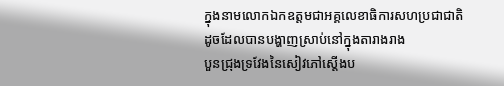ក្នុងនាមលោកឯកឧត្តមជាអគ្គលេខាធិការសហប្រជាជាតិ ដូចដែលបានបង្ហាញស្រាប់នៅក្នុងតារាងរាង
បួនជ្រុងទ្រវែងនៃសៀវភៅស្តើងប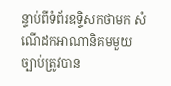ន្ទាប់ពីទំព័រឧទ្ទិសកថាមក សំណើដកឤណានិគមមួយច្បាប់ត្រូវបាន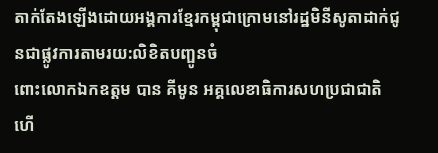តាក់តែងឡើងដោយអង្គការខ្មែរកម្ពុជាក្រោមនៅរដ្ឋមិនីសូតាដាក់ជូនជាផ្លូវការតាមរយ:លិខិតបញ្ផូនចំ
ពោះលោកឯកឧត្តម បាន គីមូន អគ្គលេខាធិការសហប្រជាជាតិ ហើ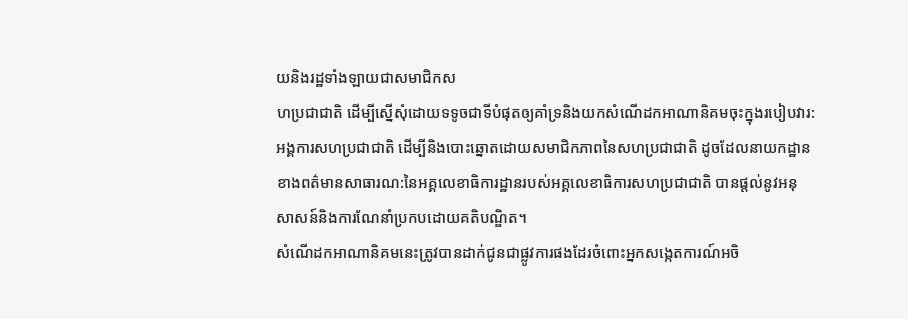យនិងរដ្ឋទាំងឡាយជាសមាជិកស
ហប្រជាជាតិ ដើម្បីស្នើសុំដោយទទូចជាទីបំផុតឲ្យគាំទ្រនិងយកសំណើដកឤណានិគមចុះក្នុងរបៀបវារ:
អង្គការសហប្រជាជាតិ ដើម្បីនិងបោះឆ្នោតដោយសមាជិកភាពនៃសហប្រជាជាតិ ដូចដែលនាយកដ្ឋាន
ខាងពត៌មានសាធារណ:នៃអគ្គលេខាធិការដ្ឋានរបស់អគ្គលេខាធិការសហប្រជាជាតិ បានផ្តល់នូវអនុ
សាសន៍និងការណែនាំប្រកបដោយគតិបណ្ឌិត។
សំណើដកឤណានិគមនេះត្រូវបានដាក់ជូនជាផ្លូវការផងដែរចំពោះអ្នកសង្កេតការណ៍អចិ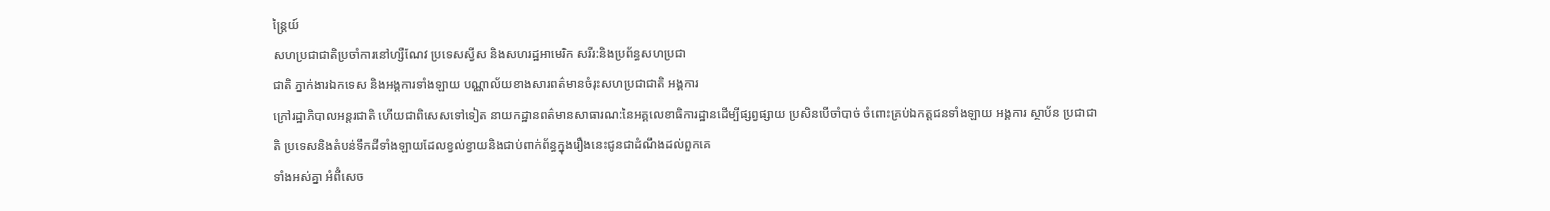ន្ត្រៃយ៍
សហប្រជាជាតិប្រចាំការនៅហ្សឺណែវ ប្រទេសស្វីស និងសហរដ្ឋឤមេរិក សរីរ:និងប្រព័ន្ធសហប្រជា
ជាតិ ភ្នាក់ងារឯកទេស និងអង្គការទាំងឡាយ បណ្ណាល័យខាងសារពត៌មានចំរុះសហប្រជាជាតិ អង្គការ
ក្រៅរដ្ឋាភិបាលអន្តរជាតិ ហើយជាពិសេសទៅទៀត នាយកដ្ឋានពត៌មានសាធារណ:នៃអគ្គលេខាធិការដ្ឋានដើម្បីផ្សព្វផ្សាយ ប្រសិនបើចាំបាច់ ចំពោះគ្រប់ឯកត្តជនទាំងឡាយ អង្គការ ស្ថាប័ន ប្រជាជាតិ ប្រទេសនិងតំបន់ទឹកដីទាំងឡាយដែលខ្វល់ខ្វាយនិងជាប់ពាក់ព័ន្ធក្នុងរឿងនេះជូនជាដំណឹងដល់ពួកគេ
ទាំងអស់គ្នា អំពីំសេច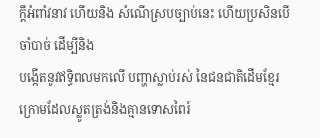ក្តីអំពាំវនាវ ហើយនិង សំណើស្របច្បាប់នេះ ហើយប្រសិនបើចាំបាច់ ដើម្បីនិង
បង្កើតនូវឥទ្ធិពលមកលើ បញ្ហាស្លាប់រស់ នៃជនជាតិដើមខ្មែរក្រោមដែលស្លូតត្រង់និងគ្មានទោសពៃរ៍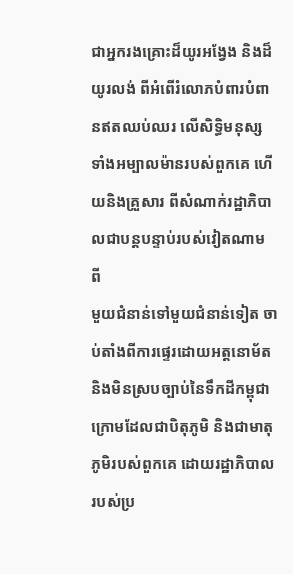ជាអ្នករងគ្រោះដ៏យូរអង្វែង និងដ៏យូរលង់ ពីអំពើរំលោភបំពារបំពានឥតឈប់ឈរ លើសិទ្ធិមនុស្ស
ទាំងអម្បាលម៉ានរបស់ពួកគេ ហើយនិងគ្រួសារ ពីសំណាក់រដ្ឋាភិបាលជាបន្តបន្ទាប់របស់វៀតណាម ពី
មួយជំនាន់ទៅមួយជំនាន់ទៀត ចាប់តាំងពីការផ្ទេរដោយអត្តនោម័តនិងមិនស្របច្បាប់នៃទឹកដីកម្ពុជា
ក្រោមដែលជាបិតុភូមិ និងជាមាតុភូមិរបស់ពួកគេ ដោយរដ្ឋាភិបាលរបស់ប្រ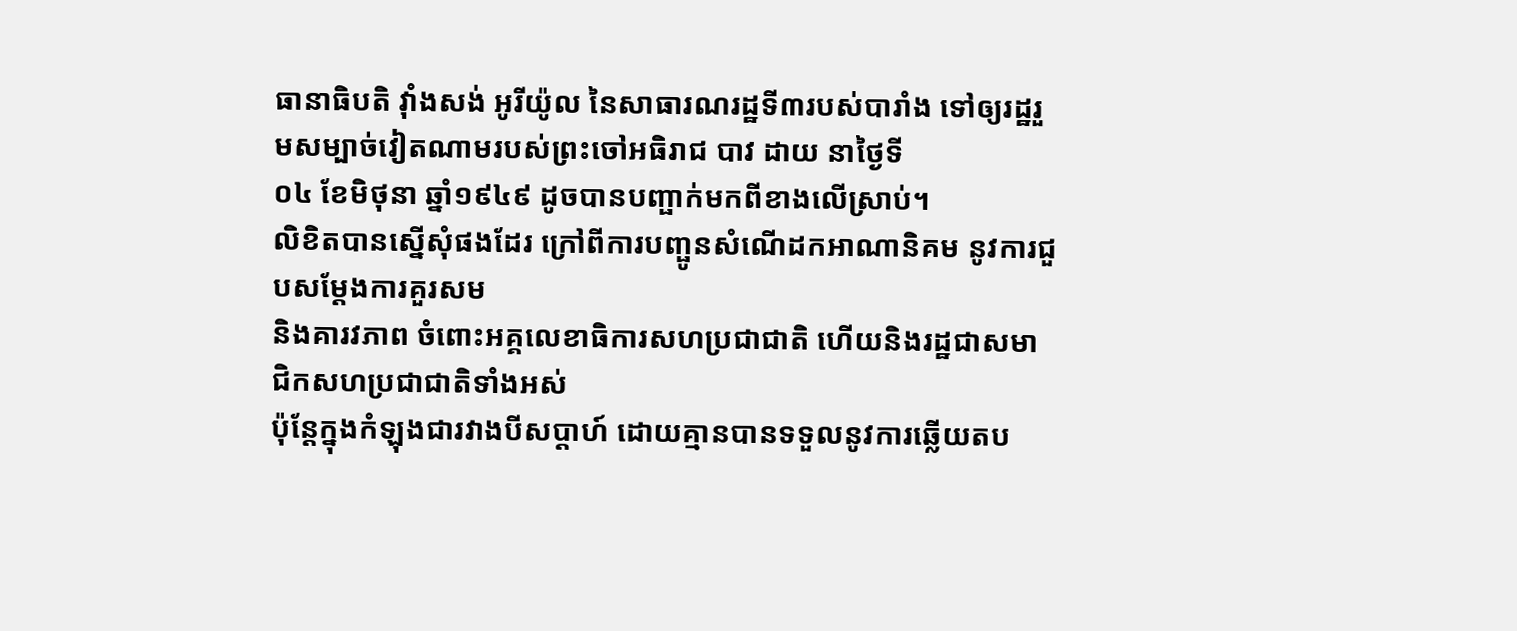ធានាធិបតិ វ៉ាំងសង់ អូរីយ៉ូល នៃសាធារណរដ្ឋទី៣របស់បារាំង ទៅឲ្យរដ្ឋរួមសម្បាច់វៀតណាមរបស់ព្រះចៅអធិរាជ បាវ ដាយ នាថ្ងៃទី
០៤ ខែមិថុនា ឆ្នាំ១៩៤៩ ដូចបានបញ្ផាក់មកពីខាងលើស្រាប់។
លិខិតបានស្នើសុំផងដែរ ក្រៅពីការបញ្ផូនសំណើដកឤណានិគម នូវការជួបសម្តែងការគួរសម
និងគារវភាព ចំពោះអគ្គលេខាធិការសហប្រជាជាតិ ហើយនិងរដ្ឋជាសមាជិកសហប្រជាជាតិទាំងអស់
ប៉ុន្តែក្នុងកំឡុងជារវាងបីសប្តាហ៍ ដោយគ្មានបានទទួលនូវការឆ្លើយតប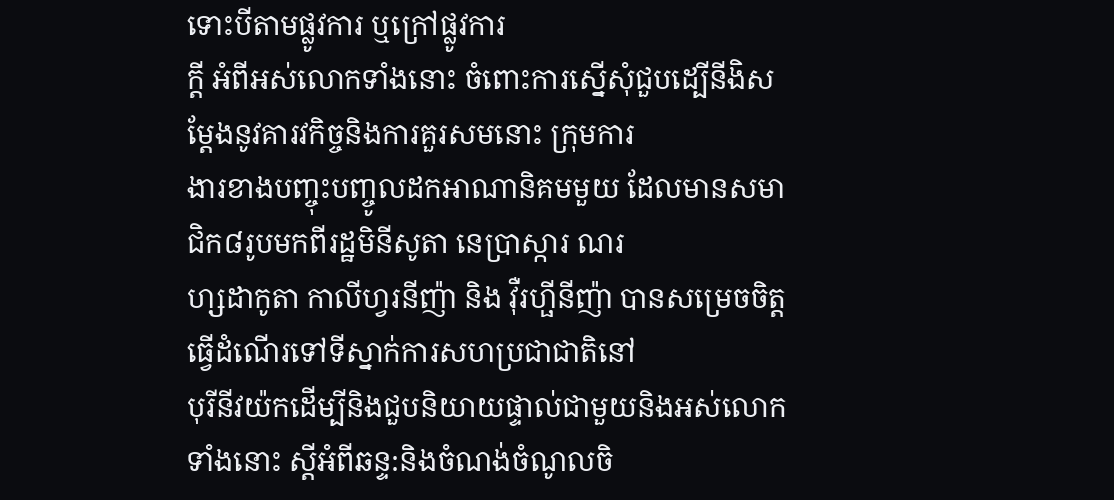ទោះបីតាមផ្លូវការ ឬក្រៅផ្លូវការ
ក្តី អំពីអស់លោកទាំងនោះ ចំពោះការស្នើសុំជួបដ្បើនីងិសម្តែងនូវគារវកិច្ចនិងការគួរសមនោះ ក្រុមការ
ងារខាងបញ្ចុះបញ្ចូលដកឤណានិគមមួយ ដែលមានសមាជិក៨រូបមកពីរដ្ឋមិនីសូតា នេប្រាស្ការ ណរ
ហ្សដាកូតា កាលីហ្វរនីញ៉ា និង វ៉ឺរហ្ផីនីញ៉ា បានសម្រេចចិត្តធ្វើដំណើរទៅទីស្នាក់ការសហប្រជាជាតិនៅ
បុរីនីវយ៉កដើម្បីនិងជួបនិយាយផ្ទាល់ជាមួយនិងអស់លោកទាំងនោះ ស្តីអំពីឆន្ទ:និងចំណង់ចំណូលចិ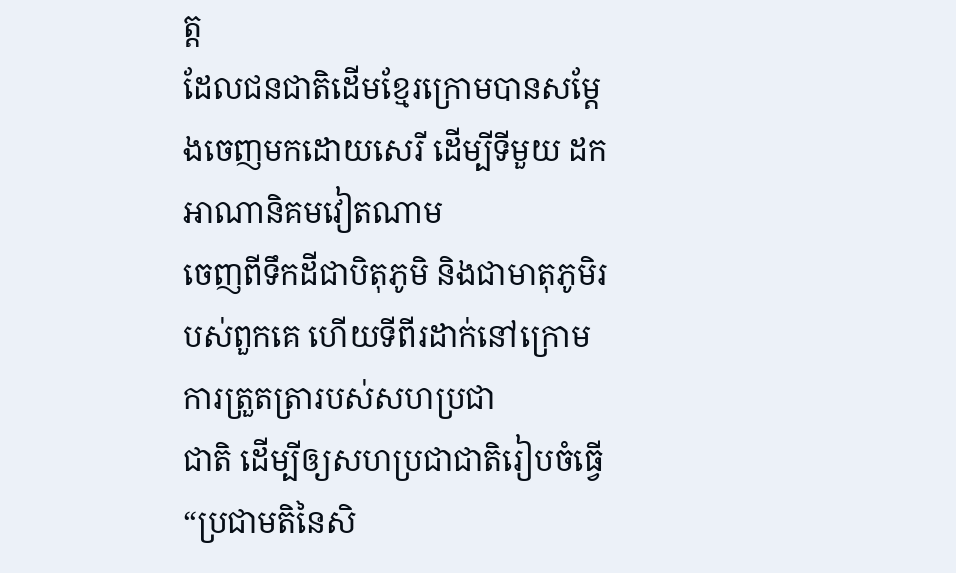ត្ត
ដែលជនជាតិដើមខ្មែរក្រោមបានសម្តែងចេញមកដោយសេរី ដើម្បីទីមួយ ដកឤណានិគមវៀតណាម
ចេញពីទឹកដីជាបិតុភូមិ និងជាមាតុភូមិរបស់ពួកគេ ហើយទីពីរដាក់នៅក្រោមការត្រួតត្រារបស់សហប្រជា
ជាតិ ដើម្បីឲ្យសហប្រជាជាតិរៀបចំធ្វើ “ប្រជាមតិនៃសិ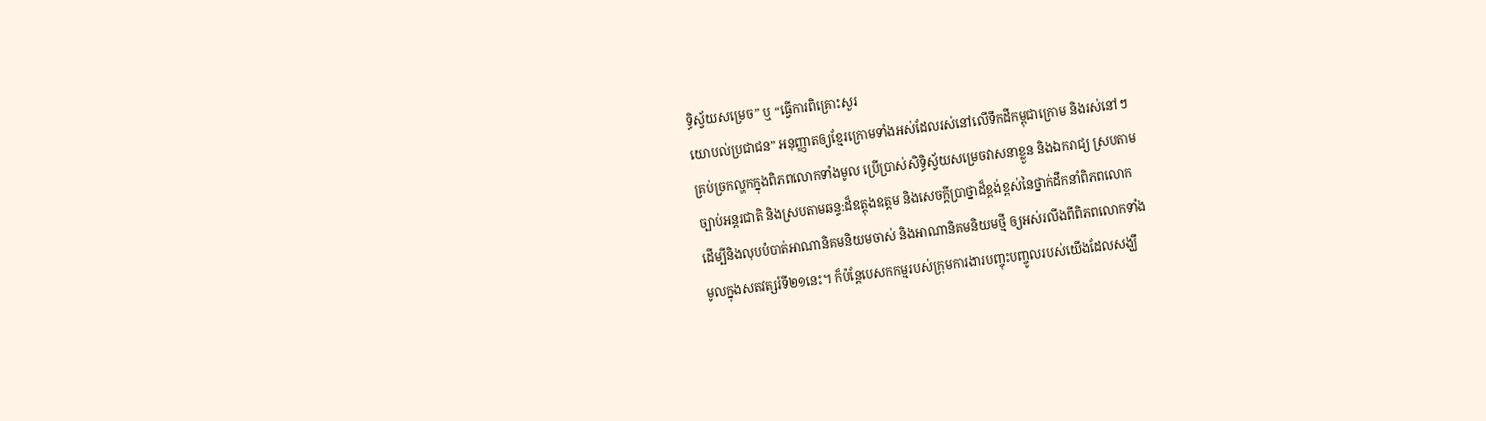ទ្ធិស្វ័យសម្រេច” ឬ “ធ្វើការពិគ្រោះសួរ
យោបល់ប្រជាជន” អនុញ្ញាតឲ្យខ្មែរក្រោមទាំងអស់ដែលរស់នៅលើទឹកដីកម្ពុជាក្រោម និងរស់នៅៗ
គ្រប់ច្រកល្ហកក្នុងពិភពលោកទាំងមូល ប្រើប្រាស់សិទ្ធិស្វ័យសម្រេចវាសនាខ្លួន និងឯករាជ្យ ស្របតាម
ច្បាប់អន្តរជាតិ និងស្របតាមឆន្ទ:ដ៏ឧត្តុងឧត្តម និងសេចក្តីប្រាថ្នាដ៏ខ្ពង់ខ្ពស់នៃថ្នាក់ដឹកនាំពិភពលោក
ដើម្បីនិងលុបបំបាត់ឤណានិគមនិយមចាស់ និងឤណានិគមនិយមថ្មី ឲ្យអស់រលីងពីពិភពលោកទាំង
មូលក្នុងសតវត្សរ៍ទី២១នេះ។ ក៏ប៉ន្តែបេសកកម្មរបស់ក្រុមការងារបញ្ចុះបញ្ចូលរបស់យើងដែលសង្ឃឹ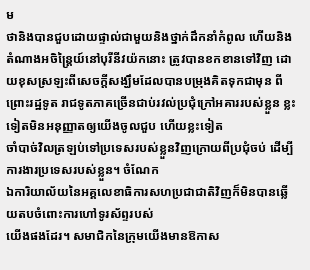ម
ថានិងបានជួបដោយផ្ទាល់ជាមួយនិងថ្នាក់ដឹកនាំកំពូល ហើយនិងតំណាងអចិន្ត្រៃយ៍នៅបុរីនីវយ៉កនោះ ត្រូវបានខកខានទៅវិញ ដោយខុសស្រឡះពីសេចក្តីសង្ឃឹមដែលបានបម្រុងគិតទុកជាមុន ពីព្រោះរដ្ឋទូត រាជទូតភាគច្រើនជាប់រវល់ប្រជុំក្រៅអគាររបស់ខ្លួន ខ្លះទៀតមិនអនុញ្ញាតឲ្យយើងចូលជួប ហើយខ្លះទៀត
ចាំបាច់វិលត្រឡប់ទៅប្រទេសរបស់ខ្លួនវិញក្រោយពីប្រជុំចប់ ដើម្បីការងារប្រទេសរបស់ខ្លួន។ ចំណែក
ឯការិយាល័យនៃអគ្គលេខាធិការសហប្រជាជាតិវិញក៏មិនបានឆ្លើយតបចំពោះការហៅទូរស័ព្ទរបស់
យើងផងដែរ។ សមាជិកនៃក្រុមយើងមានឱកាស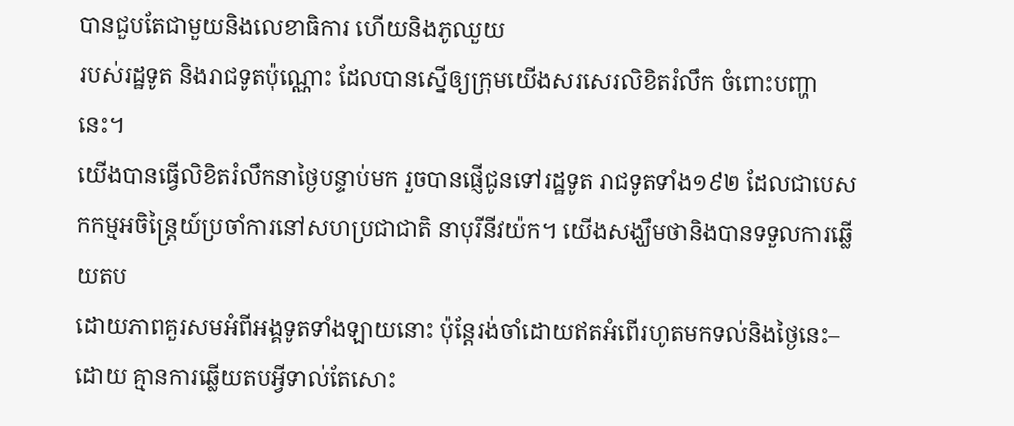បានជួបតែជាមួយនិងលេខាធិការ ហើយនិងភូឈួយ
របស់រដ្ឋទូត និងរាជទូតប៉ុណ្ណោះ ដែលបានស្នើឲ្យក្រុមយើងសរសេរលិខិតរំលឹក ចំពោះបញ្ហានេះ។
យើងបានធ្វើលិខិតរំលឹកនាថ្ងៃបន្ទាប់មក រួចបានផ្ញើជូនទៅរដ្ឋទូត រាជទូតទាំង១៩២ ដែលជាបេស
កកម្មអចិន្ត្រៃយ៍ប្រចាំការនៅសហប្រជាជាតិ នាបុរីនីវយ៉ក។ យើងសង្ឃឹមថានិងបានទទួលការឆ្លើយតប
ដោយភាពគួរសមអំពីអង្គទូតទាំងឡាយនោះ ប៉ុន្តែរង់ចាំដោយឥតអំពើរហូតមកទល់និងថ្ងៃនេះ–ដោយ គ្មានការឆ្លើយតបអ្វីទាល់តែសោះ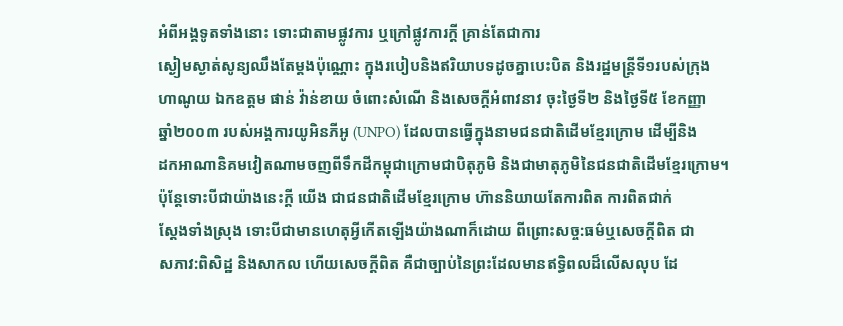អំពីអង្គទូតទាំងនោះ ទោះជាតាមផ្លូវការ ឬក្រៅផ្លូវការក្តី គ្រាន់តែជាការ
ស្ងៀមស្ងាត់សូន្យឈឹងតែម្តងប៉ុណ្ណោះ ក្នុងរបៀបនិងឥរិយាបទដូចគ្នាបេះបិត និងរដ្ឋមន្ត្រីទី១របស់ក្រុង
ហាណូយ ឯកឧត្តម ផាន់ វ៉ាន់ខាយ ចំពោះសំណើ និងសេចក្តីអំពាវនាវ ចុះថ្ងៃទី២ និងថ្ងៃទី៥ ខែកញ្ញា
ឆ្នាំ២០០៣ របស់អង្គការយូអិនភីអូ (UNPO) ដែលបានធ្វើក្នុងនាមជនជាតិដើមខ្មែរក្រោម ដើម្បីនិង
ដកឤណានិគមវៀតណាមចញពីទឹកដីកម្ពុជាក្រោមជាបិតុភូមិ និងជាមាតុភូមិនៃជនជាតិដើមខ្មែរក្រោម។
ប៉ុន្តែទោះបីជាយ៉ាងនេះក្តី យើង ជាជនជាតិដើមខ្មែរក្រោម ហ៊ាននិយាយតែការពិត ការពិតជាក់
ស្តែងទាំងស្រុង ទោះបីជាមានហេតុអ្វីកើតឡើងយ៉ាងណាក៏ដោយ ពីព្រោះសច្ច:ធម៌ឬសេចក្តីពិត ជា
សភាវ:ពិសិដ្ឋ និងសាកល ហើយសេចក្តីពិត គឺជាច្បាប់នៃព្រះដែលមានឥទ្ធិពលដ៏លើសលុប ដែ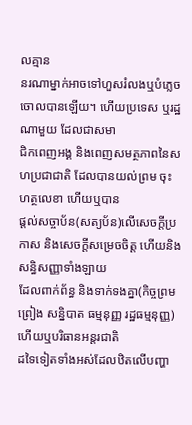លគ្មាន
នរណាម្នាក់ឤចទៅហួសរំលងឬបំភ្លេចចោលបានឡើយ។ ហើយប្រទេស ឬរដ្ឋណាមួយ ដែលជាសមា
ជិកពេញអង្គ និងពេញសមត្ថភាពនៃសហប្រជាជាតិ ដែលបានយល់ព្រម ចុះហត្ថលេខា ហើយឬបាន
ផ្តល់សច្ចាប័ន(សត្យប័ន)លើសេចក្តីប្រកាស និងសេចក្តីសម្រេចចិត្ត ហើយនិងសន្ធិសញ្ញាទាំងឡាយ
ដែលពាក់ព័ន្ធ និងទាក់ទងគ្នា(កិច្ចព្រមព្រៀង សន្និបាត ធម្មនុញ្ញ រដ្ឋធម្មនុញ្ញ) ហើយឬបរិធានអន្តរជាតិ
ដទៃទៀតទាំងអស់ដែលឋិតលើបញ្ហា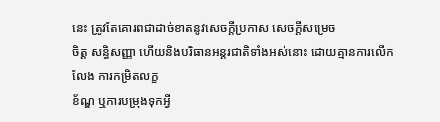នេះ ត្រូវតែគោរពជាដាច់ខាតនូវសេចក្តីប្រកាស សេចក្តីសម្រេច
ចិត្ត សន្ធិសញ្ញា ហើយនិងបរិធានអន្តរជាតិទាំងអស់នោះ ដោយគ្មានការលើកលែង ការកម្រិតលក្ខ
ខ័ណ្ឌ ឬការបម្រុងទុកអ្វី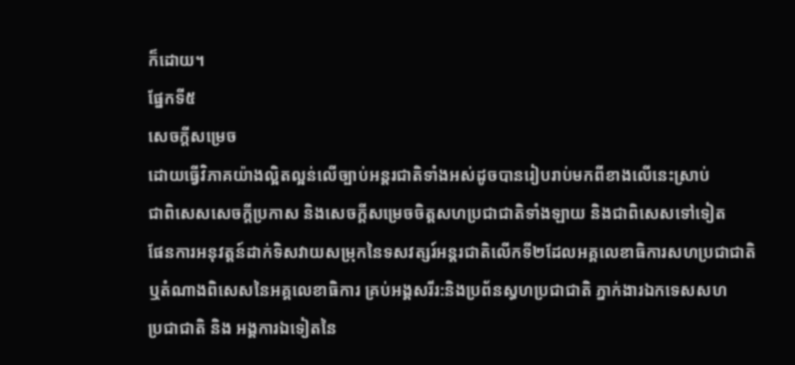ក៏ដោយ។
ផ្នែកទី៥
សេចក្តីសម្រេច
ដោយធ្វើវិភាគយ៉ាងល្អិតល្អន់លើច្បាប់អន្តរជាតិទាំងអស់ដូចបានរៀបរាប់មកពីខាងលើនេះស្រាប់
ជាពិសេសសេចក្តីប្រកាស និងសេចក្តីសម្រេចចិត្តសហប្រជាជាតិទាំងឡាយ និងជាពិសេសទៅទៀត
ផែនការអនុវត្តន៍ដាក់ទិសវាយសម្រុកនៃទសវត្សរ៍អន្តរជាតិលើកទី២ដែលអគ្គលេខាធិការសហប្រជាជាតិ
ឬតំណាងពិសេសនៃអគ្គលេខាធិការ គ្រប់អង្គសរីរ:និងប្រព័នស្ធហប្រជាជាតិ ភ្នាក់ងារឯកទេសសហ
ប្រជាជាតិ និង អង្គការឯទៀតនៃ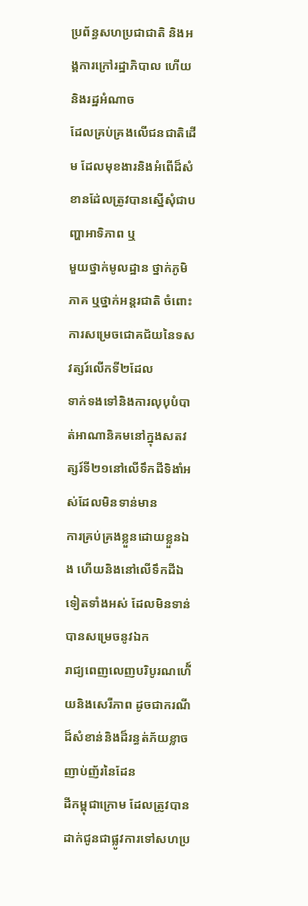ប្រព័ន្ធសហប្រជាជាតិ និងអង្គការក្រៅរដ្ឋាភិបាល ហើយនិងរដ្ឋអំណាច
ដែលគ្រប់គ្រងលើជនជាតិដើម ដែលមុខងារនិងអំពើដ៏សំខានដែ់លត្រូវបានស្នើសុំជាបញ្ហាឤទិភាព ឬ
មួយថ្នាក់មូលដ្ឋាន ថ្នាក់ភូមិភាគ ឬថ្នាក់អន្តរជាតិ ចំពោះការសម្រេចជោគជ័យនៃទសវត្សរ៍លើកទី២ដែល
ទាក់ទងទៅនិងការលុបុបំបាត់ឤណានិគមនៅក្នុងសតវត្សរ៍ទី២១នៅលើទឹកដីទិងាំអស់ដែលមិនទាន់មាន
ការគ្រប់គ្រងខ្លួនដោយខ្លួនឯង ហើយនិងនៅលើទឹកដីឯទៀតទាំងអស់ ដែលមិនទាន់បានសម្រេចនូវឯក
រាជ្យពេញលេញបរិបូរណហើ៍យនិងសេរីភាព ដូចជាករណីដ៏សំខាន់និងដ៏រន្ធត់ភ័យខ្លាចញាប់ញ័រនៃដែន
ដីកម្ពុជាក្រោម ដែលត្រូវបានដាក់ជូនជាផ្លូវការទៅសហប្រ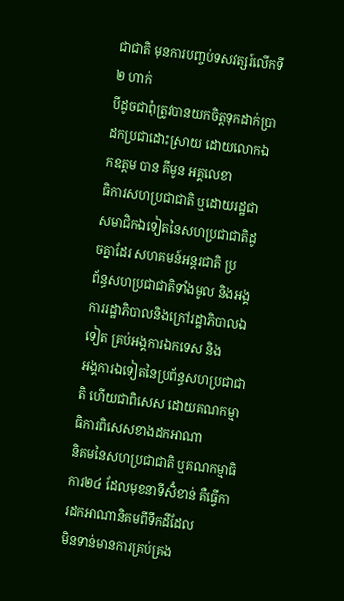ជាជាតិ មុនការបញ្ចប់ទសវត្សរ៍លើកទី២ ហាក់
បីដូចជាពុំត្រូវបានយកចិត្តទុកដាក់ប្រាដកប្រជាដោះស្រាយ ដោយលោកឯកឧត្តម បាន គីមូន អគ្គលេខា
ធិការសហប្រជាជាតិ ឬដោយរដ្ឋជាសមាជិកឯទៀតនៃសហប្រជាជាតិដូចគ្នាដែរ សហគមន៍អន្តរជាតិ ប្រ
ព័ន្ធសហប្រជាជាតិទាំងមូល និងអង្គការរដ្ឋាភិបាលនិងក្រៅរដ្ឋាភិបាលឯទៀត គ្រប់អង្គការឯកទេស និង
អង្គការឯទៀតនៃប្រព័ន្ធសហប្រជាជាតិ ហើយជាពិសេស ដោយគណកម្មាធិការពិសេសខាងដកឤណា
និគមនៃសហប្រជាជាតិ ឬគណកម្មាធិការ២៤ ដែលមុខនាទីសិំខាន់ គឺធ្វើការដកឤណានិគមពីទឹកដីដែល
មិនទាន់មានការគ្រប់គ្រង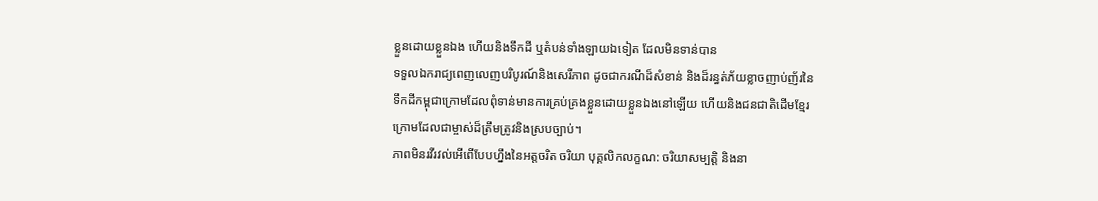ខ្លួនដោយខ្លួនឯង ហើយនិងទឹកដី ឬតំបន់ទាំងឡាយឯទៀត ដែលមិនទាន់បាន
ទទួលឯករាជ្យពេញលេញបរិបូរណ៍និងសេរីភាព ដូចជាករណីដ៏សំខាន់ និងដ៏រន្ធត់ភ័យខ្លាចញាប់ញ័រនៃ
ទឹកដីកម្ពុជាក្រោមដែលពុំទាន់មានការគ្រប់គ្រងខ្លួនដោយខ្លួនឯងនៅឡើយ ហើយនិងជនជាតិដើមខ្មែរ
ក្រោមដែលជាម្ចាស់ដ៏ត្រឹមត្រូវនិងស្របច្បាប់។
ភាពមិនរវីរវល់អើពើបែបហ្នឹងនៃអត្តចរិត ចរិយា បុគ្គលិកលក្ខណ: ចរិយាសម្បត្តិ និងនា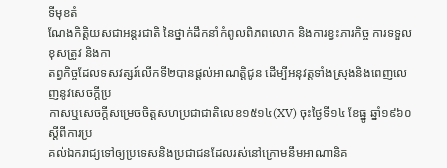ទីមុខតំ
ណែងកិត្តិយសជាអន្តរជាតិ នៃថ្នាក់ដឹកនាំកំពូលពិភពលោក និងការខ្វះភារកិច្ច ការទទួលខុសត្រូវ និងកា
តព្វកិច្ចដែលទសវត្សរ៍លើកទី២បានផ្តល់ឤណត្តិជូន ដើម្បីអនុវត្តទាំងស្រុងនិងពេញលេញនូវសេចក្តីប្រ
កាសឬសេចក្តីសម្រេចចិត្តសហប្រជាជាតិលេខ១៥១៤(XV) ចុះថ្ងៃទី១៤ ខែធ្នូ ឆ្នាំ១៩៦០ ស្តីពីការប្រ
គល់ឯករាជ្យទៅឲ្យប្រទេសនិងប្រជាជនដែលរស់នៅក្រោមនឹមឤណានិគ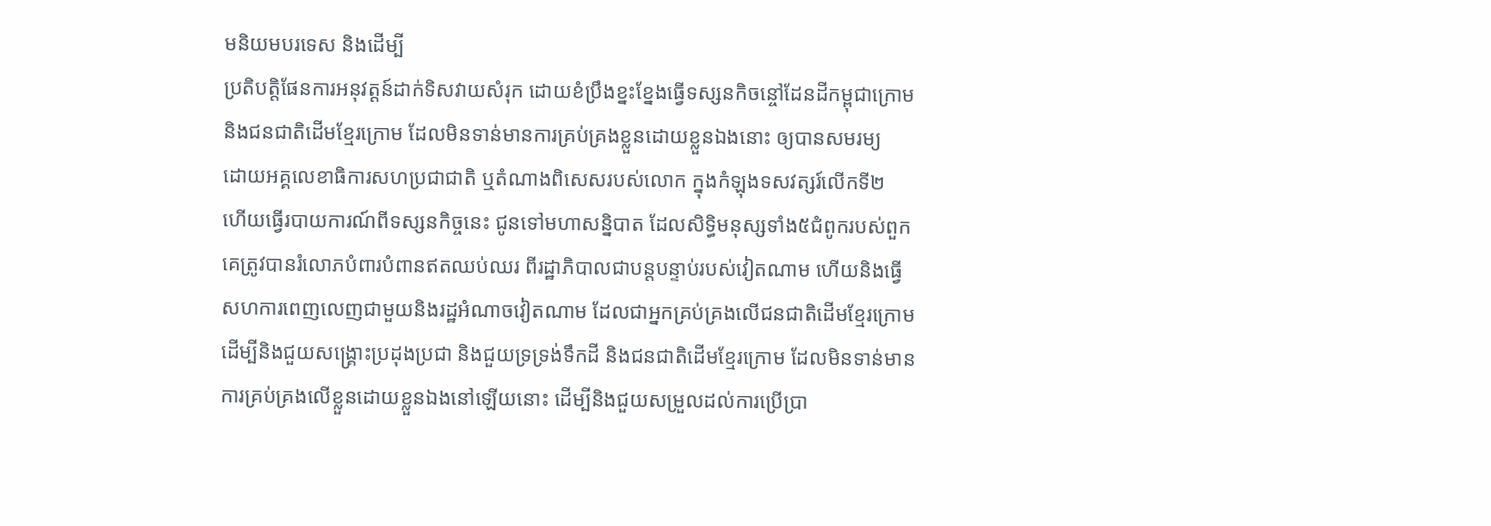មនិយមបរទេស និងដើម្បី
ប្រតិបត្តិផែនការអនុវត្តន៍ដាក់ទិសវាយសំរុក ដោយខំប្រឹងខ្នះខ្នែងធ្វើទស្សនកិចន្ចៅដែនដីកម្ពុជាក្រោម
និងជនជាតិដើមខ្មែរក្រោម ដែលមិនទាន់មានការគ្រប់គ្រងខ្លួនដោយខ្លួនឯងនោះ ឲ្យបានសមរម្យ
ដោយអគ្គលេខាធិការសហប្រជាជាតិ ឬតំណាងពិសេសរបស់លោក ក្នុងកំឡុងទសវត្សរ៍លើកទី២
ហើយធ្វើរបាយការណ៍ពីទស្សនកិច្ចនេះ ជូនទៅមហាសន្និបាត ដែលសិទ្ធិមនុស្សទាំង៥ជំពូករបស់ពួក
គេត្រូវបានរំលោភបំពារបំពានឥតឈប់ឈរ ពីរដ្ឋាភិបាលជាបន្តបន្ទាប់របស់វៀតណាម ហើយនិងធ្វើ
សហការពេញលេញជាមួយនិងរដ្ឋអំណាចវៀតណាម ដែលជាអ្នកគ្រប់គ្រងលើជនជាតិដើមខ្មែរក្រោម
ដើម្បីនិងជួយសង្គ្រោះប្រដុងប្រជា និងជួយទ្រទ្រង់ទឹកដី និងជនជាតិដើមខ្មែរក្រោម ដែលមិនទាន់មាន
ការគ្រប់គ្រងលើខ្លួនដោយខ្លួនឯងនៅឡើយនោះ ដើម្បីនិងជួយសម្រួលដល់ការប្រើប្រា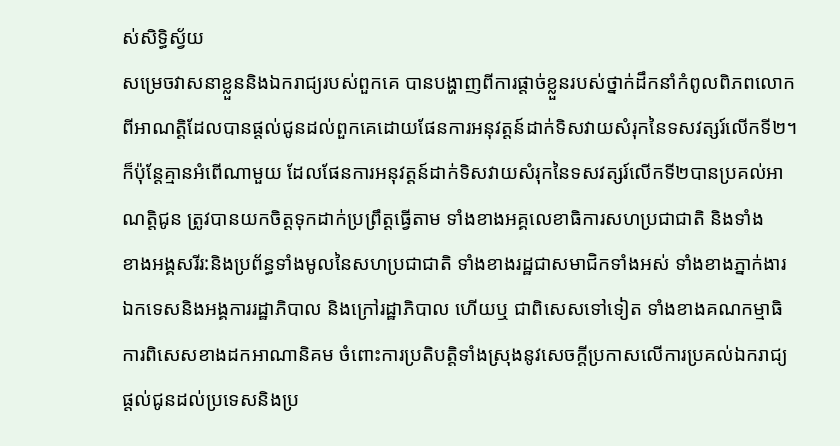ស់សិទ្ធិស្វ័យ
សម្រេចវាសនាខ្លួននិងឯករាជ្យរបស់ពួកគេ បានបង្ហាញពីការផ្តាច់ខ្លួនរបស់ថ្នាក់ដឹកនាំកំពូលពិភពលោក
ពីឤណត្តិដែលបានផ្តល់ជូនដល់ពួកគេដោយផែនការអនុវត្តន៍ដាក់ទិសវាយសំរុកនៃទសវត្សរ៍លើកទី២។
ក៏ប៉ុន្តែគ្មានអំពើណាមួយ ដែលផែនការអនុវត្តន៍ដាក់ទិសវាយសំរុកនៃទសវត្សរ៍លើកទី២បានប្រគល់ឤ
ណត្តិជូន ត្រូវបានយកចិត្តទុកដាក់ប្រព្រឹត្តធ្វើតាម ទាំងខាងអគ្គលេខាធិការសហប្រជាជាតិ និងទាំង
ខាងអង្គសរីរ:និងប្រព័ន្ធទាំងមូលនៃសហប្រជាជាតិ ទាំងខាងរដ្ឋជាសមាជិកទាំងអស់ ទាំងខាងភ្នាក់ងារ
ឯកទេសនិងអង្គការរដ្ឋាភិបាល និងក្រៅរដ្ឋាភិបាល ហើយឬ ជាពិសេសទៅទៀត ទាំងខាងគណកម្មាធិ
ការពិសេសខាងដកឤណានិគម ចំពោះការប្រតិបត្តិទាំងស្រុងនូវសេចក្តីប្រកាសលើការប្រគល់ឯករាជ្យ
ផ្តល់ជូនដល់ប្រទេសនិងប្រ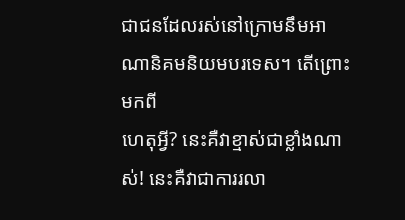ជាជនដែលរស់នៅក្រោមនឹមឤណានិគមនិយមបរទេស។ តើព្រោះមកពី
ហេតុអ្វី? នេះគឺវាខ្មាស់ជាខ្លាំងណាស់! នេះគឺវាជាការរលា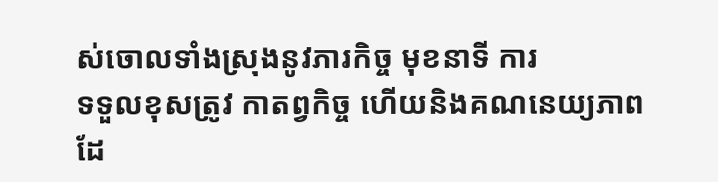ស់ចោលទាំងស្រុងនូវភារកិច្ច មុខនាទី ការ
ទទួលខុសត្រូវ កាតព្វកិច្ច ហើយនិងគណនេយ្យភាព ដែ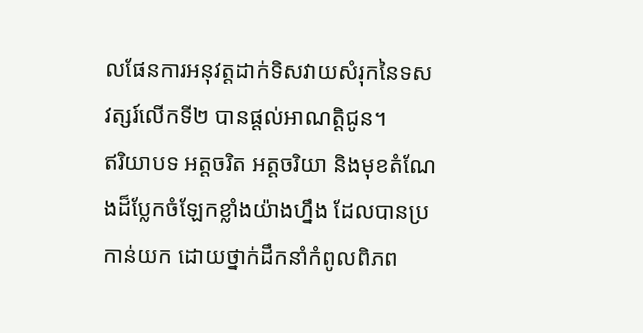លផែនការអនុវត្តដាក់ទិសវាយសំរុកនៃទស
វត្សរ៍លើកទី២ បានផ្តល់ឤណត្តិជូន។
ឥរិយាបទ អត្តចរិត អត្តចរិយា និងមុខតំណែងដ៏ប្លែកចំឡែកខ្លាំងយ៉ាងហ្នឹង ដែលបានប្រកាន់យក ដោយថ្នាក់ដឹកនាំកំពូលពិភព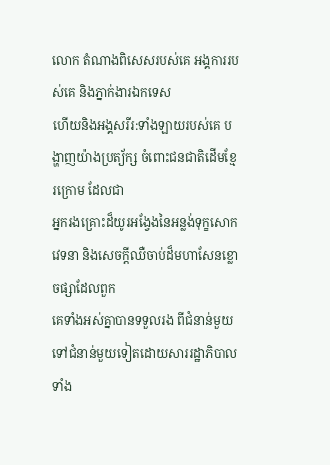លោក តំណាងពិសេសរបស់គេ អង្គការរបស់គេ និងភ្នាក់ងារឯកទេស
ហើយនិងអង្គសរីរ:ទាំងឡាយរបស់គេ បង្ហាញយ៉ាងប្រត្យ័ក្ស ចំពោះជនជាតិដើមខ្មែរក្រោម ដែលជា
អ្នករងគ្រោះដ៏យូរអង្វែងនៃអន្លង់ទុក្ខសោកវេទនា និងសេចក្តីឈឺចាប់ដ៏មហាសែនខ្លោចផ្សាដែលពួក
គេទាំងអស់គ្នាបានទទួលរង ពីជំនាន់មួយទៅជំនាន់មួយទៀតដោយសាររដ្ឋាភិបាលទាំង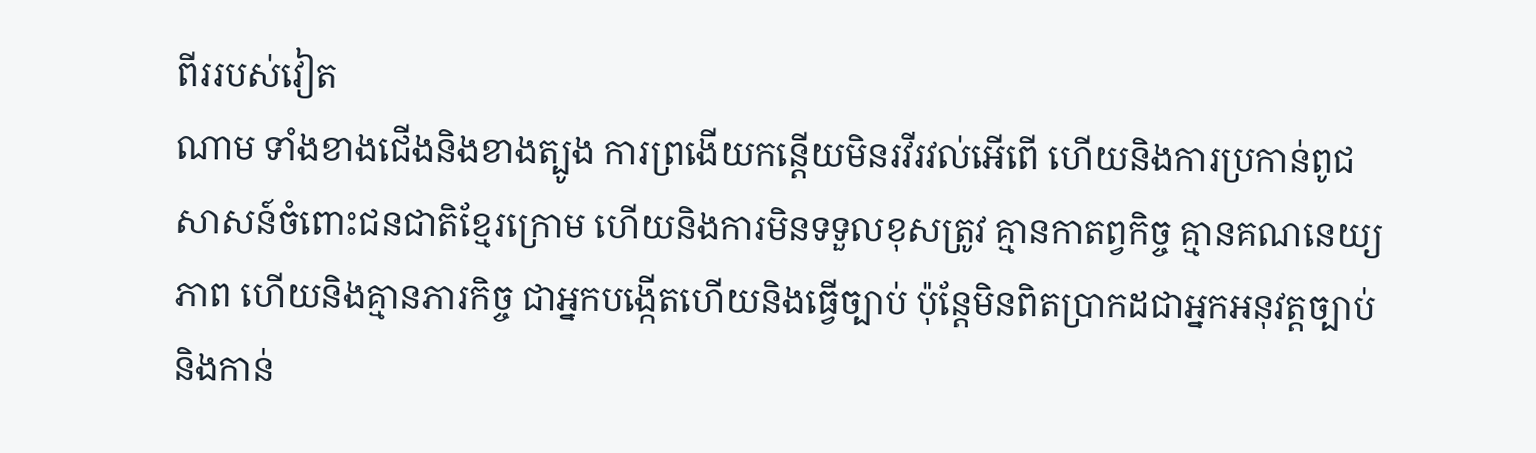ពីររបស់វៀត
ណាម ទាំងខាងជើងនិងខាងត្បូង ការព្រងើយកន្តើយមិនរវីរវល់អើពើ ហើយនិងការប្រកាន់ពូជ
សាសន៍ចំពោះជនជាតិខ្មែរក្រោម ហើយនិងការមិនទទួលខុសត្រូវ គ្មានកាតព្វកិច្ច គ្មានគណនេយ្យ
ភាព ហើយនិងគ្មានភារកិច្ច ជាអ្នកបង្កើតហើយនិងធ្វើច្បាប់ ប៉ុន្តែមិនពិតប្រាកដជាអ្នកអនុវត្តច្បាប់
និងកាន់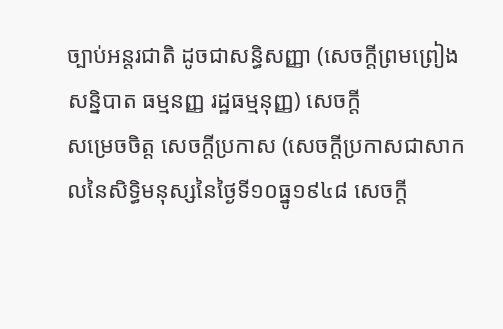ច្បាប់អន្តរជាតិ ដូចជាសន្ធិសញ្ញា (សេចក្តីព្រមព្រៀង សន្និបាត ធម្មនញ្ញ រដ្ឋធម្មនុញ្ញ) សេចក្តី
សម្រេចចិត្ត សេចក្តីប្រកាស (សេចក្តីប្រកាសជាសាកលនៃសិទ្ធិមនុស្សនៃថ្ងៃទី១០ធ្នូ១៩៤៨ សេចក្តី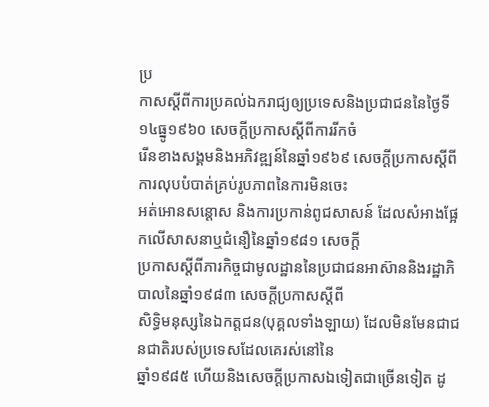ប្រ
កាសស្តីពីការប្រគល់ឯករាជ្យឲ្យប្រទេសនិងប្រជាជននៃថ្ងៃទី១៤ធ្នូ១៩៦០ សេចក្តីប្រកាសស្តីពីការរីកចំ
រើនខាងសង្គមនិងអភិវឌ្ឍន៍នៃឆ្នាំ១៩៦៩ សេចក្តីប្រកាសស្តីពីការលុបបំបាត់គ្រប់រូបភាពនៃការមិនចេះ
អត់ឤេនសន្តោស និងការប្រកាន់ពូជសាសន៍ ដែលសំឤងផ្អែកលើសាសនាឬជំនឿនៃឆ្នាំ១៩៨១ សេចក្តី
ប្រកាសស្តីពីភារកិច្ចជាមូលដ្ឋាននៃប្រជាជនឤស៊ាននិងរដ្ឋាភិបាលនៃឆ្នាំ១៩៨៣ សេចក្តីប្រកាសស្តីពី
សិទ្ធិមនុស្សនៃឯកត្តជន(បុគ្គលទាំងឡាយ) ដែលមិនមែនជាជនជាតិរបស់ប្រទេសដែលគេរស់នៅនៃ
ឆ្នាំ១៩៨៥ ហើយនិងសេចក្តីប្រកាសឯទៀតជាច្រើនទៀត ដូ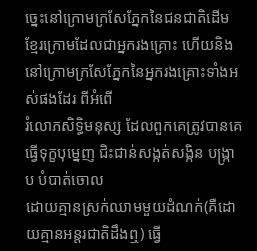ច្នេះនៅក្រោមក្រសែភ្នែកនៃជនជាតិដើម
ខ្មែរក្រោមដែលជាអ្នករងគ្រោះ ហើយនិងនៅក្រោមក្រសែភ្នែកនៃអ្នករងគ្រោះទាំងអស់ផងដែរ ពីអំពើ
រំលោភសិទ្ធិមនុស្ស ដែលពួកគេត្រូវបានគេធ្វើទុក្ខបុម្នេញ ជិះជាន់សង្កត់សង្កិន បង្ក្រាប បំបាត់ចោល
ដោយគ្មានស្រក់ឈាមមួយដំណក់(គឺដោយគ្មានអន្តរជាតិដឹងឮ) ធ្វើ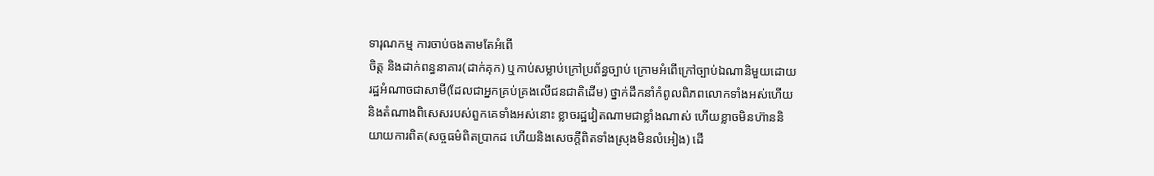ទារុណកម្ម ការចាប់ចងតាមតែអំពើ
ចិត្ត និងដាក់ពន្ធនាគារ(ដាក់គុក) ឬកាប់សម្លាប់ក្រៅប្រព័ន្ធច្បាប់ ក្រោមអំពើក្រៅច្បាប់ឯណានិមួយដោយ
រដ្ឋអំណាចជាសាមី(ដែលជាអ្នកគ្រប់គ្រងលើជនជាតិដើម) ថ្នាក់ដឹកនាំកំពូលពិភពលោកទាំងអស់ហើយ
និងតំណាងពិសេសរបស់ពួកគេទាំងអស់នោះ ខ្លាចរដ្ឋវៀតណាមជាខ្លាំងណាស់ ហើយខ្លាចមិនហ៊ាននិ
យាយការពិត(សច្ចធម៌ពិតប្រាកដ ហើយនិងសេចក្តីពិតទាំងស្រុងមិនលំអៀង) ដើ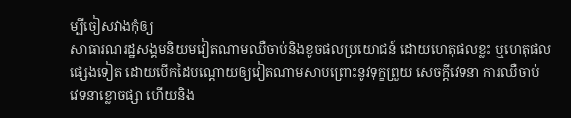ម្បីចៀសវាងកុំឲ្យ
សាធារណរដ្ឋសង្គមនិយមវៀតណាមឈឺចាប់និងខូចផលប្រយោជន៍ ដោយហេតុផលខ្លះ ឬហេតុផល
ផ្សេងទៀត ដោយបើកដៃបណ្តោយឲ្យវៀតណាមសាបព្រោះនូវទុក្ខព្រួយ សេចក្តីវេទនា ការឈឺចាប់
វេទនាខ្លោចផ្សា ហើយនិង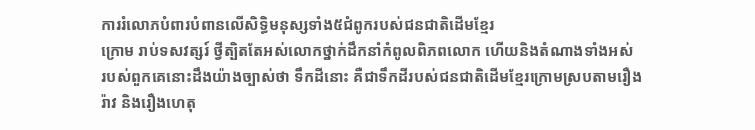ការរំលោភបំពារបំពានលើសិទ្ធិមនុស្សទាំង៥ជំពូករបស់ជនជាតិដើមខ្មែរ
ក្រោម រាប់ទសវត្សរ៍ ថ្វីត្បិតតែអស់លោកថ្នាក់ដឹកនាំកំពូលពិភពលោក ហើយនិងតំណាងទាំងអស់
របស់ពួកគេនោះដឹងយ៉ាងច្បាស់ថា ទឹកដីនោះ គឺជាទឹកដីរបស់ជនជាតិដើមខ្មែរក្រោមស្របតាមរឿង
រ៉ាវ និងរឿងហេតុ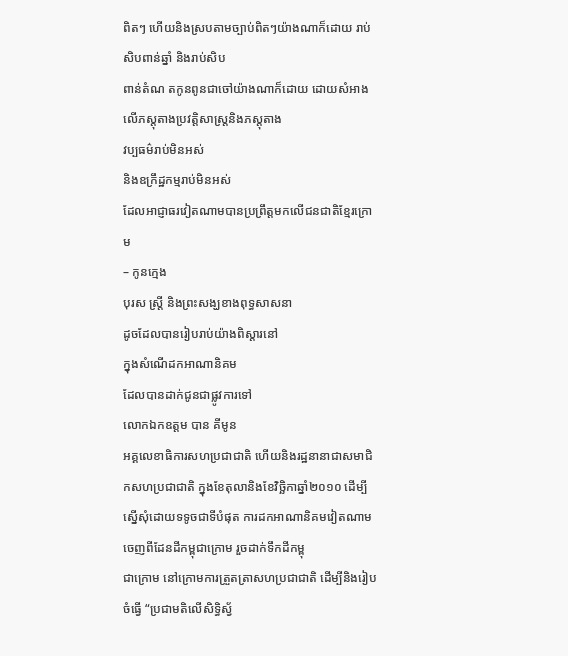ពិតៗ ហើយនិងស្របតាមច្បាប់ពិតៗយ៉ាងណាក៏ដោយ រាប់សិបពាន់ឆ្នាំ និងរាប់សិប
ពាន់តំណ តកូនពូនជាចៅយ៉ាងណាក៏ដោយ ដោយសំឤងលើភស្តុតាងប្រវត្តិសាស្ត្រនិងភស្តុតាង
វប្បធម៌រាប់មិនអស់
និងឧក្រឹដ្ឋកម្មរាប់មិនអស់
ដែលឤជ្ញាធរវៀតណាមបានប្រព្រឹត្តមកលើជនជាតិខ្មែរក្រោម
– កូនក្មេង
បុរស ស្ត្រី និងព្រះសង្ឃខាងពុទ្ធសាសនា
ដូចដែលបានរៀបរាប់យ៉ាងពិស្តារនៅ
ក្នុងសំណើដកឤណានិគម
ដែលបានដាក់ជូនជាផ្លូវការទៅ
លោកឯកឧត្តម បាន គីមូន
អគ្គលេខាធិការសហប្រជាជាតិ ហើយនិងរដ្ឋនានាជាសមាជិកសហប្រជាជាតិ ក្នុងខែតុលានិងខែវិច្ឆិកាឆ្នាំ២០១០ ដើម្បី
ស្នើសុំដោយទទូចជាទីបំផុត ការដកឤណានិគមវៀតណាមចេញពីដែនដីកម្ពុជាក្រោម រួចដាក់ទឹកដីកម្ពុ
ជាក្រោម នៅក្រោមការត្រួតត្រាសហប្រជាជាតិ ដើម្បីនិងរៀបចំធ្វើ “ប្រជាមតិលើសិទ្ធិស្វ័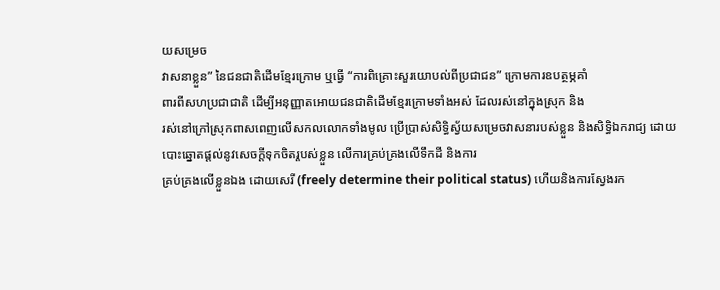យសម្រេច
វាសនាខ្លួន” នៃជនជាតិដើមខ្មែរក្រោម ឬធ្វើ “ការពិគ្រោះសួរយោបល់ពីប្រជាជន” ក្រោមការឧបត្ថម្ភគាំ
ពារពីសហប្រជាជាតិ ដើម្បីអនុញ្ញាតឤេយជនជាតិដើមខ្មែរក្រោមទាំងអស់ ដែលរស់នៅក្នុងស្រុក និង
រស់នៅក្រៅស្រុកពាសពេញលើសកលលោកទាំងមូល ប្រើប្រាស់សិទ្ធិស្វ័យសម្រេចវាសនារបស់ខ្លួន និងសិទ្ធិឯករាជ្យ ដោយបោះឆ្នោតផ្តល់នូវសេចក្តីទុកចិតរ្តបស់ខ្លួន លើការគ្រប់គ្រងលើទឹកដី និងការ
គ្រប់គ្រងលើខ្លួនឯង ដោយសេរី (freely determine their political status) ហើយនិងការស្វែងរក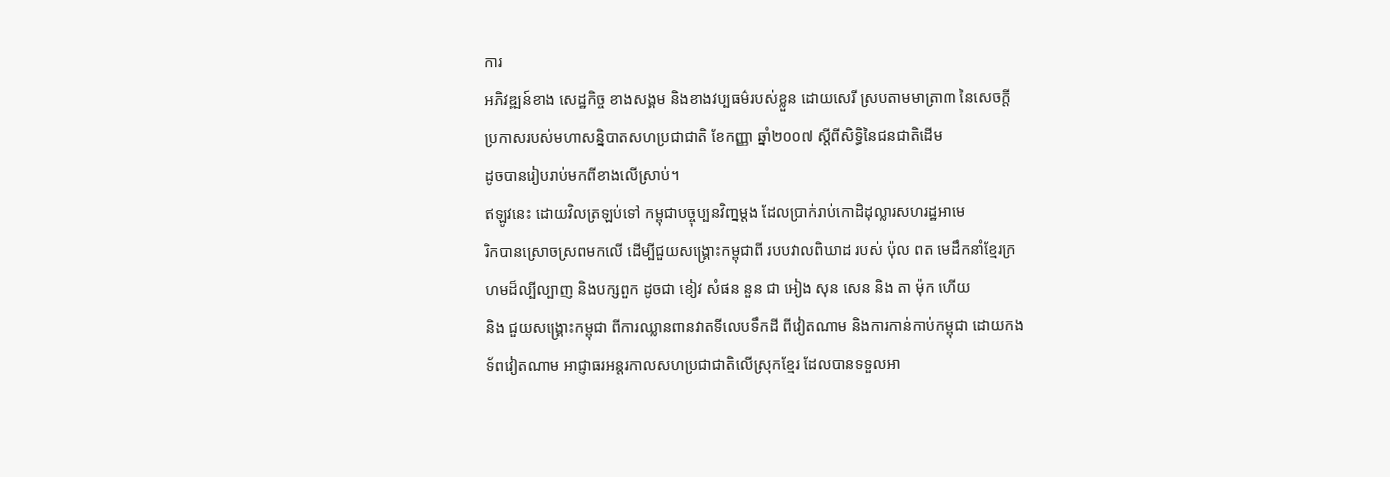ការ
អភិវឌ្ឍន៍ខាង សេដ្ឋកិច្ច ខាងសង្គម និងខាងវប្បធម៌របស់ខ្លួន ដោយសេរី ស្របតាមមាត្រា៣ នៃសេចក្តី
ប្រកាសរបស់មហាសន្និបាតសហប្រជាជាតិ ខែកញ្ញា ឆ្នាំ២០០៧ ស្តីពីសិទ្ធិនៃជនជាតិដើម
ដូចបានរៀបរាប់មកពីខាងលើស្រាប់។
ឥឡូវនេះ ដោយវិលត្រឡប់ទៅ កម្ពុជាបច្ចុប្បនវិញ្នម្តង ដែលប្រាក់រាប់កោដិដុល្លារសហរដ្ឋឤមេ
រិកបានស្រោចស្រពមកលើ ដើម្បីជួយសង្គ្រោះកម្ពុជាពី របបវាលពិឃាដ របស់ ប៉ុល ពត មេដឹកនាំខ្មែរក្រ
ហមដ៏ល្បីល្បាញ និងបក្សពួក ដូចជា ខៀវ សំផន នួន ជា អៀង សុន សេន និង តា ម៉ុក ហើយ
និង ជួយសង្គ្រោះកម្ពុជា ពីការឈ្លានពានវាតទីលេបទឹកដី ពីវៀតណាម និងការកាន់កាប់កម្ពុជា ដោយកង
ទ័ពវៀតណាម ឤជ្ញាធរអន្តរកាលសហប្រជាជាតិលើស្រុកខ្មែរ ដែលបានទទួលឤ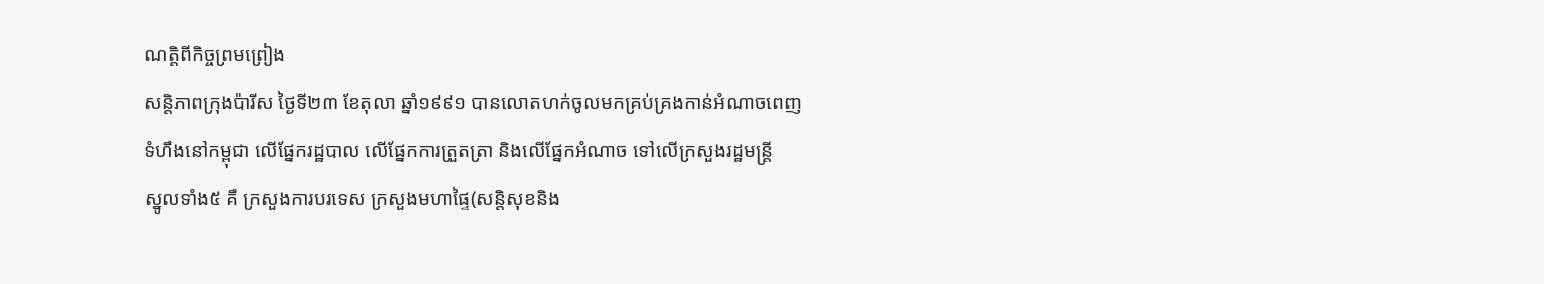ណត្តិពីកិច្ចព្រមព្រៀង
សន្តិភាពក្រុងប៉ារីស ថ្ងៃទី២៣ ខែតុលា ឆ្នាំ១៩៩១ បានលោតហក់ចូលមកគ្រប់គ្រងកាន់អំណាចពេញ
ទំហឹងនៅកម្ពុជា លើផ្នែករដ្ឋបាល លើផ្នែកការត្រួតត្រា និងលើផ្នែកអំណាច ទៅលើក្រសួងរដ្ឋមន្ត្រី
ស្នូលទាំង៥ គឺ ក្រសួងការបរទេស ក្រសួងមហាផ្ទៃ(សន្តិសុខនិង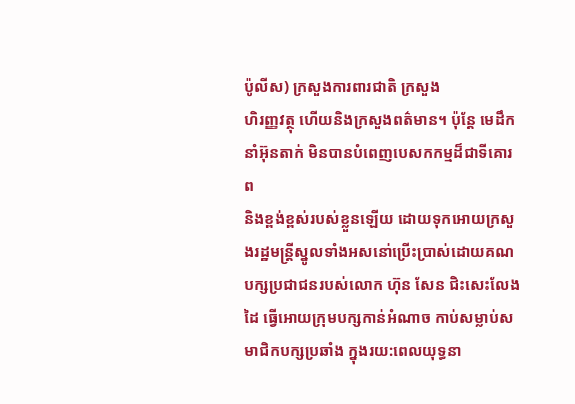ប៉ូលីស) ក្រសួងការពារជាតិ ក្រសួង
ហិរញ្ញវត្ថុ ហើយនិងក្រសួងពត៌មាន។ ប៉ុន្តែ មេដឹកនាំអ៊ុនតាក់ មិនបានបំពេញបេសកកម្មដ៏ជាទីគោរព
និងខ្ពង់ខ្ពស់របស់ខ្លួនឡើយ ដោយទុកឤេយក្រសួងរដ្ឋមន្ត្រីស្នូលទាំងអសនោ់ប្រើះប្រាស់ដោយគណ
បក្សប្រជាជនរបស់លោក ហ៊ុន សែន ជិះសេះលែងដៃ ធ្វើឤេយក្រុមបក្សកាន់អំណាច កាប់សម្លាប់ស
មាជិកបក្សប្រឆាំង ក្នុងរយ:ពេលយុទ្ធនា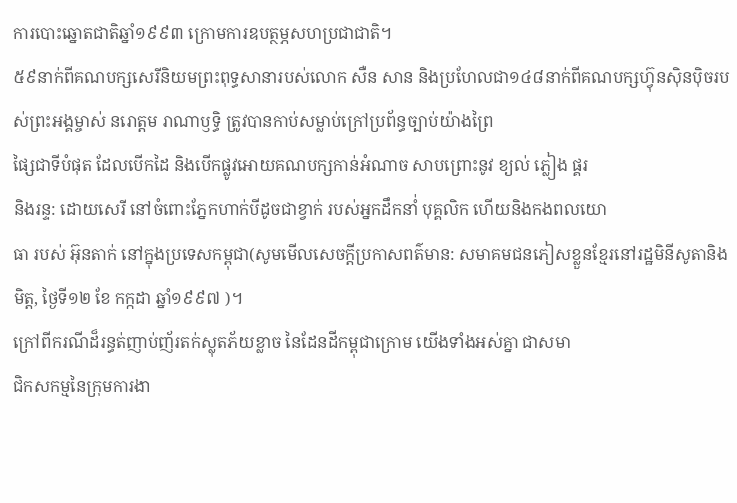ការបោះឆ្នោតជាតិឆ្នាំ១៩៩៣ ក្រោមការឧបត្ថម្ភសហប្រជាជាតិ។
៥៩នាក់ពីគណបក្សសេរីនិយមព្រះពុទ្ធសានារបស់លោក សឺន សាន និងប្រហែលជា១៤៨នាក់ពីគណបក្សហ៊្វុនស៊ិនប៉ិចរបស់ព្រះអង្គម្ចាស់ នរោត្តម រាណាឫទ្ធិ ត្រូវបានកាប់សម្លាប់ក្រៅប្រព័ន្ធច្បាប់យ៉ាងព្រៃ
ផ្សៃជាទីបំផុត ដែលបើកដៃ និងបើកផ្លូវឤេយគណបក្សកាន់អំណាច សាបព្រោះនូវ ខ្យល់ ភ្លៀង ផ្គរ
និងរន្ទ: ដោយសេរី នៅចំពោះភ្នែកហាក់បីដូចជាខ្វាក់ របស់អ្នកដឹកនាំ់ បុគ្គលិក ហើយនិងកងពលយោ
ធា របស់ អ៊ុនតាក់ នៅក្នុងប្រទេសកម្ពុជា(សូមមើលសេចក្តីប្រកាសពត៌មាន: សមាគមជនភៀសខ្លួនខ្មែរនៅរដ្ឋមិនីសូតានិងមិត្ត, ថ្ងៃទី១២ ខែ កក្កដា ឆ្នាំ១៩៩៧ )។
ក្រៅពីករណីដ៏រន្ធត់ញាប់ញ័រតក់ស្លុតភ័យខ្លាច នៃដែនដីកម្ពុជាក្រោម យើងទាំងអស់គ្នា ជាសមា
ជិកសកម្មនៃក្រុមការងា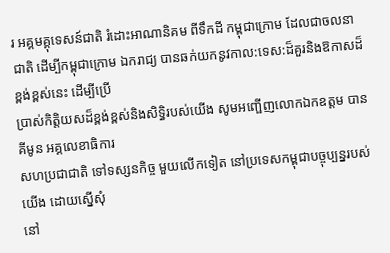រ អគ្គមគ្គុទេសន៍ជាតិ រំដោះឤណានិគម ពីទឹកដី កម្ពុជាក្រោម ដែលជាចលនា
ជាតិ ដើម្បីកម្ពុជាក្រោម ឯករាជ្យ បានឆក់យកនូវកាល:ទេស:ដ៏គួរនិងឱកាសដ៏ខ្ពង់ខ្ពស់នេះ ដើម្បីប្រើ
ប្រាស់កិត្តិយសដ៏ខ្ពង់ខ្ពស់និងសិទ្ធិរបស់យើង សូមអញ្ផើញលោកឯកឧត្តម បាន គីមូន អគ្គលេខាធិការ
សហប្រជាជាតិ ទៅទស្សនកិច្ច មួយលើកទៀត នៅប្រទេសកម្ពុជាបច្ចុប្បន្នរបស់យើង ដោយស្នើសុំ
នៅ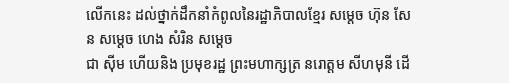លើកនេះ ដល់ថ្នាក់ដឹកនាំកំពូលនៃរដ្ឋាភិបាលខ្មែរ សម្តេច ហ៊ុន សែន សម្តេច ហេង សំរិន សម្តេច
ជា ស៊ីម ហើយនិង ប្រមុខរដ្ឋ ព្រះមហាក្សត្រ នរោត្តម សីហមុនី ដើ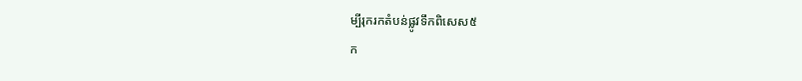ម្បីរុករកតំបន់ផ្លូវទឹកពិសេស៥
ក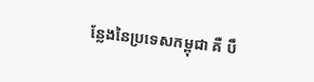ន្លែងនៃប្រទេសកម្ពុជា គឺ បឹ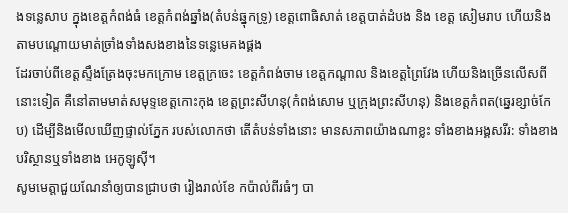ងទន្លេសាប ក្នុងខេត្តកំពង់ធំ ខេត្តកំពង់ឆ្នាំង(តំបន់ឆ្នុកទ្រូ) ខេត្តពោធិសាត់ ខេត្តបាត់ដំបង និង ខេត្ត សៀមរាប ហើយនិងតាមបណ្តោយមាត់ច្រាំងទាំងសងខាងនៃទន្លេមេគងផ្គង
ដែរចាប់ពីខេត្តស្ទឹងត្រែងចុះមកក្រោម ខេត្តក្រចេះ ខេត្តកំពង់ចាម ខេត្តកណ្តាល និងខេត្តព្រៃវែង ហើយនិងច្រើនលើសពីនោះទៀត គឺនៅតាមមាត់សមុទ្ទខេត្តកោះកុង ខេត្តព្រះសីហនុ(កំពង់សោម ឬក្រុងព្រះសីហនុ) និងខេត្តកំពត(ឆ្នេរខ្សាច់កែប) ដើម្បីនិងមើលឃើញផ្ទាល់ភ្នែក របស់លោកថា តើតំបន់ទាំងនោះ មានសភាពយ៉ាងណាខ្លះ ទាំងខាងអង្គសរីរ: ទាំងខាងបរិស្ថានឬទាំងខាង អេកូឡូស៊ី។
សូមមេត្តាជួយណែនាំឲ្យបានជ្រាបថា រៀងរាល់ខែ កប៉ាល់ពីរធំៗ បា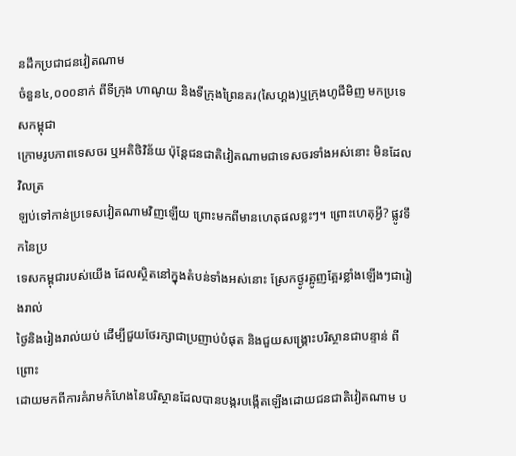នដឹកប្រជាជនវៀតណាម
ចំនួន៤,០០០នាក់ ពីទីក្រុង ហាណូយ និងទីក្រុងព្រៃនគរ(សៃហ្គង)ឬក្រុងហូជីមិញ មកប្រទេសកម្ពុជា
ក្រោមរូបភាពទេសចរ ឬអតិថិវិន័យ ប៉ុន្តែជនជាតិវៀតណាមជាទេសចរទាំងអស់នោះ មិនដែលវិលត្រ
ឡប់ទៅកាន់ប្រទេសវៀតណាមវិញឡើយ ព្រោះមកពីមានហេតុផលខ្លះៗ។ ព្រោះហេតុអ្វី? ផ្លូវទឹកនៃប្រ
ទេសកម្ពុជារបស់យើង ដែលស្ថិតនៅក្នុងតំបន់ទាំងអស់នោះ ស្រែកថ្ងូរត្អូញត្អែរខ្លាំងឡើងៗជារៀងរាល់
ថ្ងៃនិងរៀងរាល់យប់ ដើម្បីជួយថែរក្សាជាប្រញាប់បំផុត និងជួយសង្គ្រោះបរិស្ថានជាបន្ទាន់ ពីព្រោះ
ដោយមកពីការគំរាមកំហែងនៃបរិស្ថានដែលបានបង្ករបង្កើតឡើងដោយជនជាតិវៀតណាម ប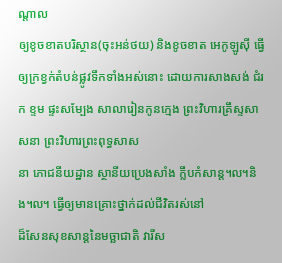ណ្តាល
ឲ្យខូចខាតបរិស្ថាន(ចុះអន់ថយ) និងខូចខាត អេកូឡូស៊ី ធ្វើឲ្យក្រខ្វក់តំបន់ផ្លូវទឹកទាំងអស់នោះ ដោយការសាងសង់ ជំរក ខ្ទម ផ្ទះសម្បែង សាលារៀនកូនក្មេង ព្រះវិហារគ្រឹស្ទសាសនា ព្រះវិហារព្រះពុទ្ធសាស
នា ភោជនីយដ្ឋាន ស្ថានីយប្រេងសាំង ក្លឹបកំសាន្ត៘និង៘ ធ្វើឲ្យមានគ្រោះថ្នាក់ដល់ជីវិតរស់នៅ
ដ៏សែនសុខសាន្តនៃមច្ឆាជាតិ វារីស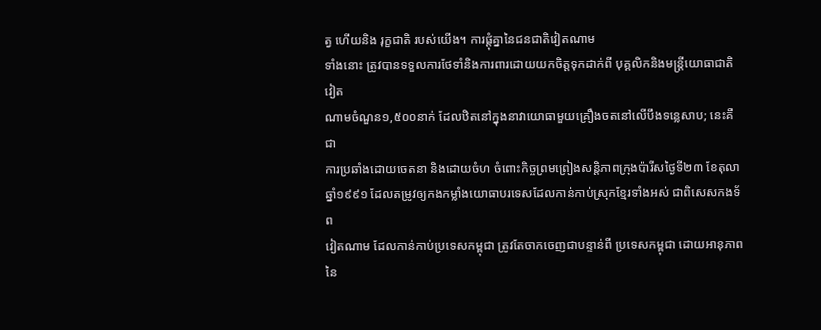ត្វ ហើយនិង រុក្ខជាតិ របស់យើង។ ការផ្តុំគ្នានៃជនជាតិវៀតណាម
ទាំងនោះ ត្រូវបានទទួលការថែទាំនិងការពារដោយយកចិត្តទុកដាក់ពី បុគ្គលិកនិងមន្ត្រីយោធាជាតិវៀត
ណាមចំណួន១,៥០០នាក់ ដែលឋិតនៅក្នុងនាវាយោធាមួយគ្រឿងចតនៅលើបឹងទន្លេសាប; នេះគឺជា
ការប្រឆាំងដោយចេតនា និងដោយចំហ ចំពោះកិច្ចព្រមព្រៀងសន្តិភាពក្រុងប៉ារីសថ្ងៃទី២៣ ខែតុលា ឆ្នាំ១៩៩១ ដែលតម្រូវឲ្យកងកម្លាំងយោធាបរទេសដែលកាន់កាប់ស្រុកខ្មែរទាំងអស់ ជាពិសេសកងទ័ព
វៀតណាម ដែលកាន់កាប់ប្រទេសកម្ពុជា ត្រូវតែចាកចេញជាបន្ទាន់ពី ប្រទេសកម្ពុជា ដោយឤនុភាពនៃ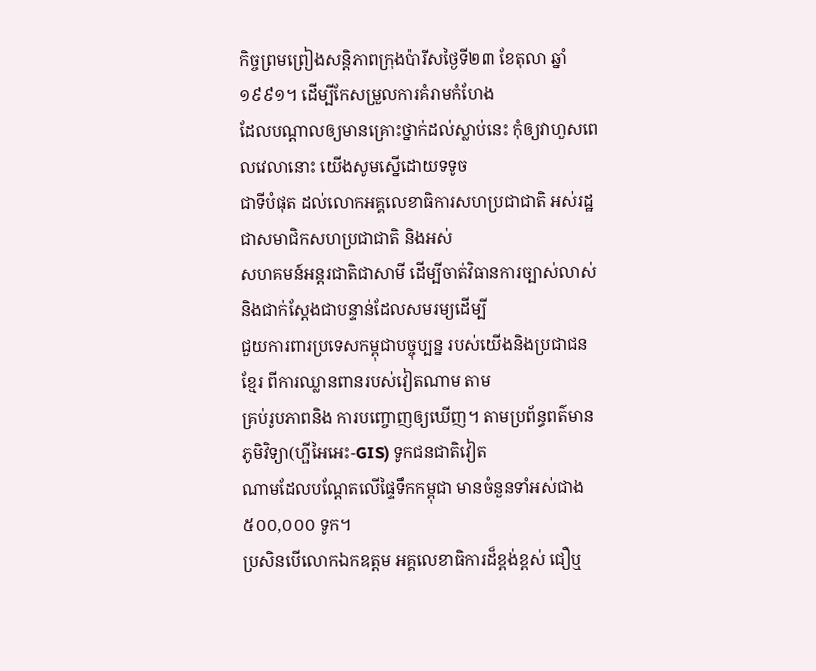កិច្ចព្រមព្រៀងសន្តិភាពក្រុងប៉ារីសថ្ងៃទី២៣ ខែតុលា ឆ្នាំ១៩៩១។ ដើម្បីកែសម្រួលការគំរាមកំហែង
ដែលបណ្តាលឲ្យមានគ្រោះថ្នាក់ដល់ស្លាប់នេះ កុំឲ្យវាហួសពេលវេលានោះ យើងសូមស្នើដោយទទូច
ជាទីបំផុត ដល់លោកអគ្គលេខាធិការសហប្រជាជាតិ អស់រដ្ឋជាសមាជិកសហប្រជាជាតិ និងអស់
សហគមន៍អន្តរជាតិជាសាមី ដើម្បីចាត់វិធានការច្បាស់លាស់និងជាក់ស្តែងជាបន្ទាន់ដែលសមរម្យដើម្បី
ជួយការពារប្រទេសកម្ពុជាបច្ចុប្បន្ន របស់យើងនិងប្រជាជនខ្មែរ ពីការឈ្លានពានរបស់វៀតណាម តាម
គ្រប់រូបភាពនិង ការបញ្ចោញឲ្យឃើញ។ តាមប្រព័ន្ធពត៌មានភូមិវិទ្យា(ហ្ផីអៃអេះ-GIS) ទូកជនជាតិវៀត
ណាមដែលបណ្តែតលើផ្ទៃទឹកកម្ពុជា មានចំនួនទាំអស់ជាង ៥០០,០០០ ទូក។
ប្រសិនបើលោកឯកឧត្តម អគ្គលេខាធិការដ៏ខ្ពង់ខ្ពស់ ជឿឬ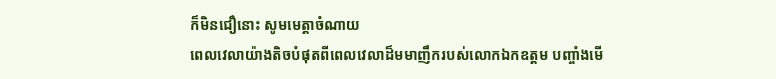ក៏មិនជឿនោះ សូមមេត្តាចំណាយ
ពេលវេលាយ៉ាងតិចបំផុតពីពេលវេលាដ៏មមាញឹករបស់លោកឯកឧត្តម បញ្ចាំងមើ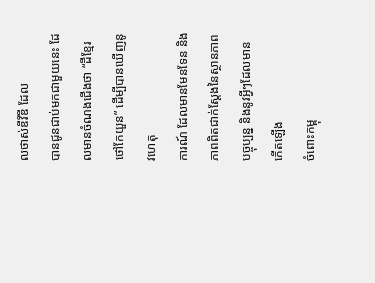លថាស់ឌីវីឌី ដែល
បានជូនជាប់មកជាមួយនេះ ដែលមានចំណងជើងថា “ដីខ្មែរ ថៅកែយួន” ដើម្បីបានឃើញនូវហេតុ
ការណ៍ ដែលមានមែនទែន និង ភាពពិតជាក់ស្តែងនៃស្ថានភាពបច្ចុប្បន្ន និងនូវអ្វីៗដែលមានកើតឡើង
ចំពោះកម្ពុ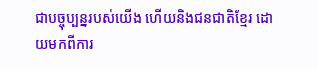ជាបច្ចុប្បន្នរបស់យើង ហើយនិងជនជាតិខ្មែរ ដោយមកពីការ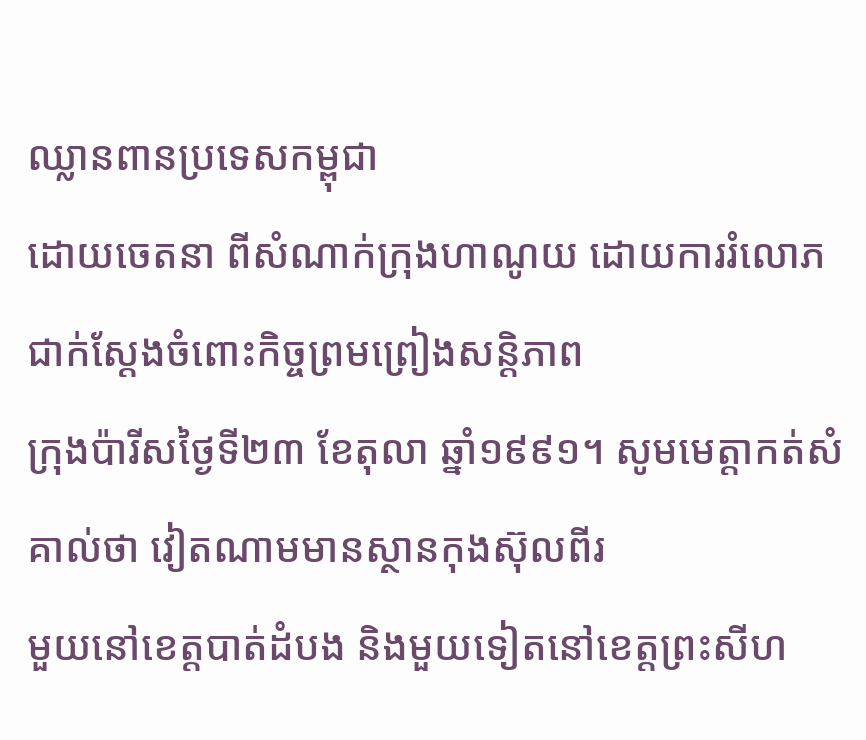ឈ្លានពានប្រទេសកម្ពុជា
ដោយចេតនា ពីសំណាក់ក្រុងហាណូយ ដោយការរំលោភជាក់ស្តែងចំពោះកិច្ចព្រមព្រៀងសន្តិភាព
ក្រុងប៉ារីសថ្ងៃទី២៣ ខែតុលា ឆ្នាំ១៩៩១។ សូមមេត្តាកត់សំគាល់ថា វៀតណាមមានស្ថានកុងស៊ុលពីរ
មួយនៅខេត្តបាត់ដំបង និងមួយទៀតនៅខេត្តព្រះសីហ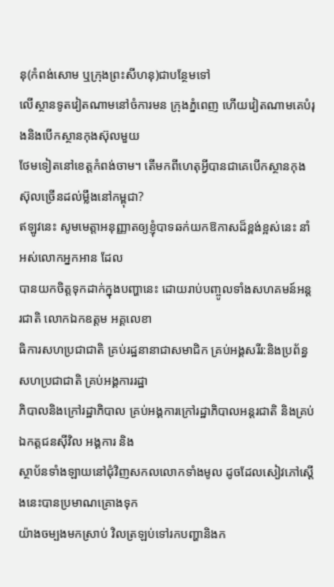នុ(កំពង់សោម ឬក្រុងព្រះសីហនុ)ជាបន្ថែមទៅ
លើស្ថានទូតវៀតណាមនៅចំការមន ក្រុងភ្នំពេញ ហើយវៀតណាមគេបំរុងនិងបើកស្ថានកុងស៊ុលមួយ
ថែមទៀតនៅខេត្តកំពង់ចាម។ តើមកពីហេតុអ្វីបានជាគេបើកស្ថានកុងស៊ុលច្រើនដល់ម្លឹងនៅកម្ពុជា?
ឥឡូវនេះ សូមមេត្តាអនុញ្ញាតឲ្យខ្ញុំបាទឆក់យកឱកាសដ៏ខ្ពង់ខ្អស់នេះ នាំអស់លោកអ្នកឤន ដែល
បានយកចិត្តទុកដាក់ក្នុងបញ្ហានេះ ដោយរាប់បញ្ចូលទាំងសហគមន៍អន្តរជាតិ លោកឯកឧត្តម អគ្គលេខា
ធិការសហប្រជាជាតិ គ្រប់រដ្ឋនានាជាសមាជិក គ្រប់អង្គសរីរ:និងប្រព័ន្ធសហប្រជាជាតិ គ្រប់អង្គការរដ្ឋា
ភិបាលនិងក្រៅរដ្ឋាភិបាល គ្រប់អង្គការក្រៅរដ្ឋាភិបាលអន្តរជាតិ និងគ្រប់ឯកត្តជនស៊ីវិល អង្គការ និង
ស្ថាប័នទាំងឡាយនៅជុំវិញសកលលោកទាំងមូល ដូចដែលសៀវភៅស្តើងនេះបានប្រមាណគ្រោងទុក
យ៉ាងចម្បងមកស្រាប់ វិលត្រឡប់ទៅរកបញ្ហានិងក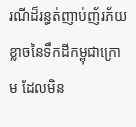រណីដ៏រន្ធត់ញាប់ញ័រភ័យខ្លាចនៃទឹកដីកម្ពុជាក្រោម ដែលមិន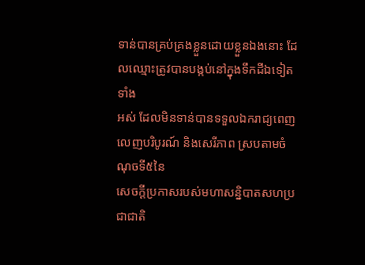ទាន់បានគ្រប់គ្រងខ្លួនដោយខ្លួនឯងនោះ ដែលឈ្មោះត្រូវបានបង្កប់នៅក្នុងទឹកដីឯទៀតទាំង
អស់ ដែលមិនទាន់បានទទួលឯករាជ្យពេញលេញបរិបូរណ៍ និងសេរីភាព ស្របតាមចំណុចទី៥នៃ
សេចក្តីប្រកាសរបស់មហាសន្និបាតសហប្រជាជាតិ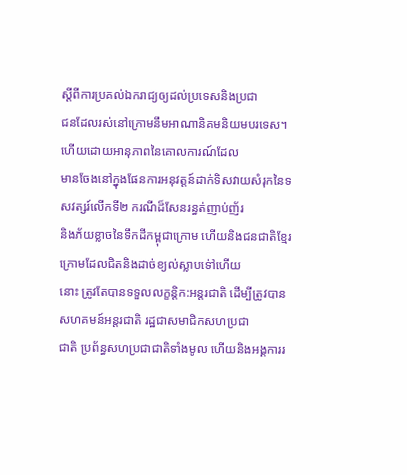ស្តីពីការប្រគល់ឯករាជ្យឲ្យដល់ប្រទេសនិងប្រជា
ជនដែលរស់នៅក្រោមនឹមឤណានិគមនិយមបរទេស។ ហើយដោយឤនុភាពនៃគោលការណ៍ដែល
មានចែងនៅក្នុងផែនការអនុវត្តន៍ដាក់ទិសវាយសំរុកនៃទសវត្សរ៍លើកទី២ ករណីដ៏សែនរន្ធត់ញាប់ញ័រ
និងភ័យខ្លាចនៃទឹកដីកម្ពុជាក្រោម ហើយនិងជនជាតិខ្មែរក្រោមដែលជិតនិងដាច់ខ្យល់ស្លាបទៅ់ហើយ
នោះ ត្រូវតែបានទទួលលក្ខន្តិក:អន្តរជាតិ ដើម្បីត្រូវបានសហគមន៍អន្តរជាតិ រដ្ឋជាសមាជិកសហប្រជា
ជាតិ ប្រព័ន្ធសហប្រជាជាតិទាំងមូល ហើយនិងអង្គការរ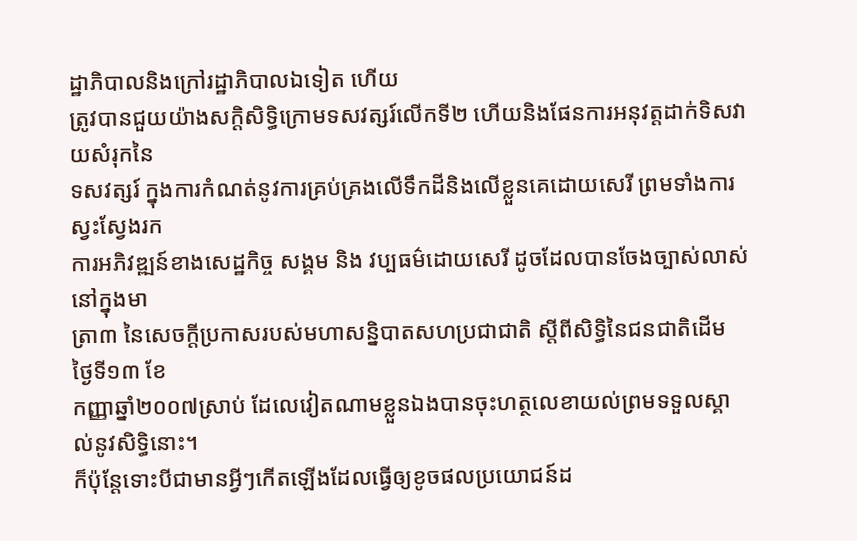ដ្ឋាភិបាលនិងក្រៅរដ្ឋាភិបាលឯទៀត ហើយ
ត្រូវបានជួយយ៉ាងសក្តិសិទ្ធិក្រោមទសវត្សរ៍លើកទី២ ហើយនិងផែនការអនុវត្តដាក់ទិសវាយសំរុកនៃ
ទសវត្សរ៍ ក្នុងការកំណត់នូវការគ្រប់គ្រងលើទឹកដីនិងលើខ្លួនគេដោយសេរី ព្រមទាំងការស្វះស្វែងរក
ការអភិវឌ្ឍន៍ខាងសេដ្ឋកិច្ច សង្គម និង វប្បធម៌ដោយសេរី ដូចដែលបានចែងច្បាស់លាស់ នៅក្នុងមា
ត្រា៣ នៃសេចក្តីប្រកាសរបស់មហាសន្និបាតសហប្រជាជាតិ ស្តីពីសិទ្ធិនៃជនជាតិដើម ថ្ងៃទី១៣ ខែ
កញ្ញាឆ្នាំ២០០៧ស្រាប់ ដែលេវៀតណាមខ្លួនឯងបានចុះហត្ថលេខាយល់ព្រមទទួលស្គាល់នូវសិទ្ធិនោះ។
ក៏ប៉ុន្តែទោះបីជាមានអ្វីៗកើតឡើងដែលធ្វើឲ្យខូចផលប្រយោជន៍ដ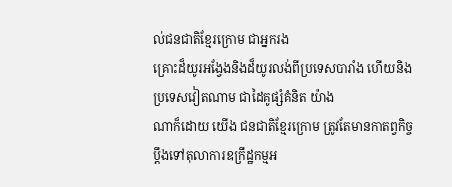ល់ជនជាតិខ្មែរក្រោម ជាអ្នករង
គ្រោះដ៏យូរអង្វែងនិងដ៏យូរលង់ពីប្រទេសបារាំង ហើយនិងប្រទេសវៀតណាម ជាដៃគូផ្សំគំនិត យ៉ាង
ណាក៏ដោយ យើង ជនជាតិខ្មែរក្រោម ត្រូវតែមានកាតព្វកិច្ចប្តឹងទៅតុលាការឧក្រឹដ្ឋកម្មអ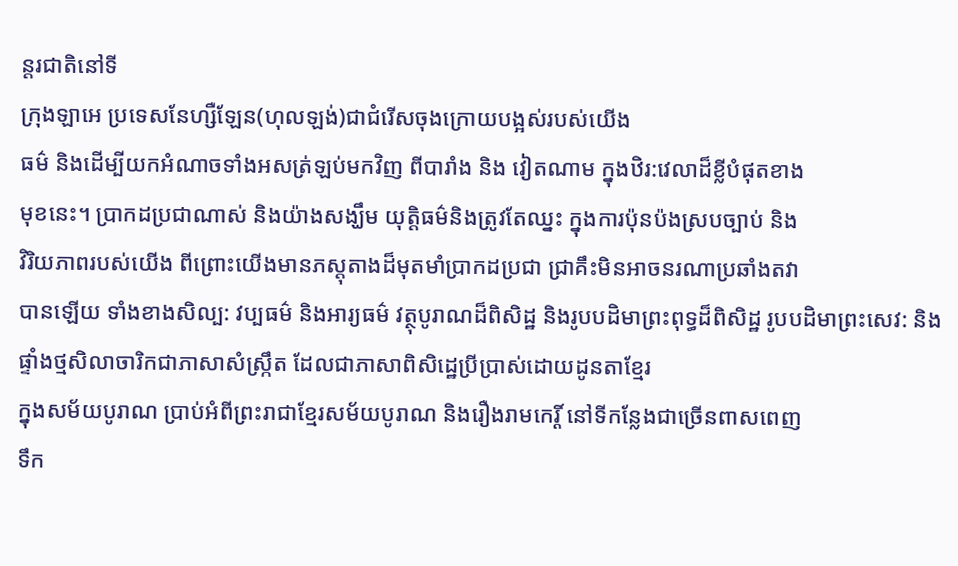ន្តរជាតិនៅទី
ក្រុងឡាអេ ប្រទេសនែហ្សឺឡែន(ហុលឡង់)ជាជំរើសចុងក្រោយបង្អស់របស់យើង
ធម៌ និងដើម្បីយកអំណាចទាំងអសត្រ់ឡប់មកវិញ ពីបារាំង និង វៀតណាម ក្នុងឋិរ:វេលាដ៏ខ្លីបំផុតខាង
មុខនេះ។ ប្រាកដប្រជាណាស់ និងយ៉ាងសង្ឃឹម យុត្តិធម៌និងត្រូវតែឈ្នះ ក្នុងការប៉ុនប៉ងស្របច្បាប់ និង
វិរិយភាពរបស់យើង ពីព្រោះយើងមានភស្តុតាងដ៏មុតមាំប្រាកដប្រជា ជា្រគឹះមិនឤចនរណាប្រឆាំងតវា
បានឡើយ ទាំងខាងសិល្ប: វប្បធម៌ និងឤរ្យធម៌ វត្ថុបូរាណដ៏ពិសិដ្ឋ និងរូបបដិមាព្រះពុទ្ធដ៏ពិសិដ្ឋ រូបបដិមាព្រះសេវ: និងផ្ទាំងថ្មសិលាចារិកជាភាសាសំស្ក្រឹត ដែលជាភាសាពិសិដ្ឋេប្រីប្រាស់ដោយដូនតាខ្មែរ
ក្នុងសម័យបូរាណ ប្រាប់អំពីព្រះរាជាខ្មែរសម័យបូរាណ និងរឿងរាមកេរ្តិ៍ នៅទីកន្លែងជាច្រើនពាសពេញ
ទឹក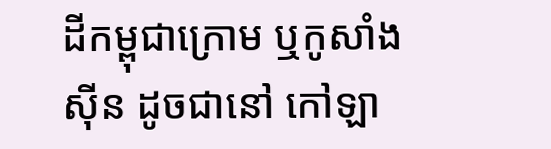ដីកម្ពុជាក្រោម ឬកូសាំងស៊ីន ដូចជានៅ កៅឡា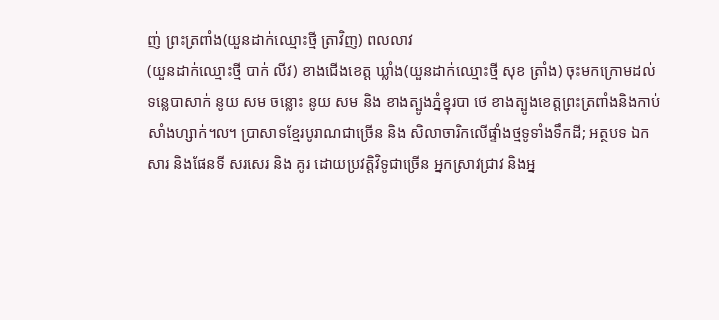ញ់ ព្រះត្រពាំង(យួនដាក់ឈ្មោះថ្មី ត្រាវិញ) ពលលាវ
(យួនដាក់ឈ្មោះថ្មី បាក់ លីវ) ខាងជើងខេត្ត ឃ្លាំង(យួនដាក់ឈ្មោះថ្មី សុខ ត្រាំង) ចុះមកក្រោមដល់
ទន្លេបាសាក់ នូយ សម ចន្លោះ នូយ សម និង ខាងត្បូងភ្នំខ្នុរបា ថេ ខាងត្បូងខេត្តព្រះត្រពាំងនិងកាប់
សាំងហ្សាក់៘ ប្រាសាទខ្មែរបូរាណជាច្រើន និង សិលាចារិកលើផ្ទាំងថ្មទូទាំងទឹកដី; អត្ថបទ ឯក
សារ និងផែនទី សរសេរ និង គូរ ដោយប្រវត្តិវិទូជាច្រើន អ្នកស្រាវជ្រាវ និងអ្ន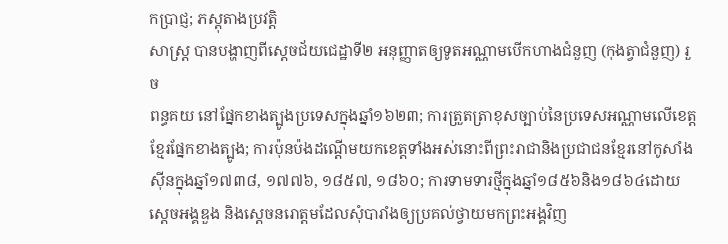កប្រាជ្ញ; ភស្តុតាងប្រវត្តិ
សាស្ត្រ បានបង្ហាញពីស្តេចជ័យជេដ្ឋាទី២ អនុញ្ញាតឲ្យទូតអណ្ណាមបើកហាងជំនួញ (កុងត្វាជំនួញ) រួច
ពន្ធគយ នៅផ្នែកខាងត្បូងប្រទេសក្នុងឆ្នាំ១៦២៣; ការត្រួតត្រាខុសច្បាប់នៃប្រទេសអណ្ណាមលើខេត្ត
ខ្មែរផ្នែកខាងត្បូង; ការប៉ុនប៉ងដណ្តើមយកខេត្តទាំងអស់នោះពីព្រះរាជានិងប្រជាជនខ្មែរនៅកូសាំង
ស៊ីនក្នុងឆ្នាំ១៧៣៨, ១៧៧៦, ១៨៥៧, ១៨៦០; ការទាមទារថ្មីក្នុងឆ្នាំ១៨៥៦និង១៨៦៤ដោយស្តេចអង្គឌួង និងស្តេចនរោត្តមដែលសុំបារាំងឲ្យប្រគល់ថ្វាយមកព្រះអង្គវិញ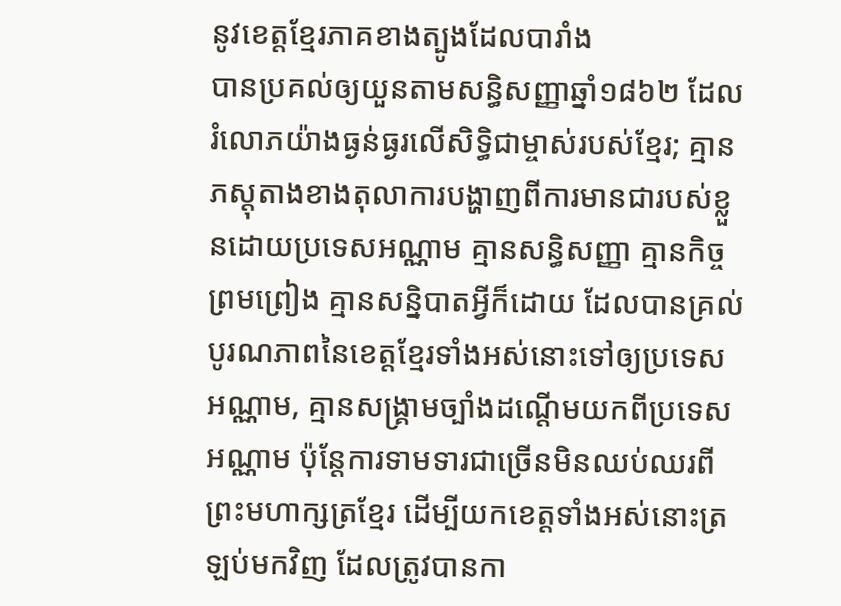នូវខេត្តខ្មែរភាគខាងត្បូងដែលបារាំង
បានប្រគល់ឲ្យយួនតាមសន្ធិសញ្ញាឆ្នាំ១៨៦២ ដែលរំលោភយ៉ាងធ្ងន់ធ្ងរលើសិទ្ធិជាម្ចាស់របស់ខ្មែរ; គ្មាន
ភស្តុតាងខាងតុលាការបង្ហាញពីការមានជារបស់ខ្លួនដោយប្រទេសអណ្ណាម គ្មានសន្ធិសញ្ញា គ្មានកិច្ច
ព្រមព្រៀង គ្មានសន្និបាតអ្វីក៏ដោយ ដែលបានគ្រល់បូរណភាពនៃខេត្តខ្មែរទាំងអស់នោះទៅឲ្យប្រទេស
អណ្ណាម, គ្មានសង្គ្រាមច្បាំងដណ្តើមយកពីប្រទេសអណ្ណាម ប៉ុន្តែការទាមទារជាច្រើនមិនឈប់ឈរពី
ព្រះមហាក្សត្រខ្មែរ ដើម្បីយកខេត្តទាំងអស់នោះត្រឡប់មកវិញ ដែលត្រូវបានកា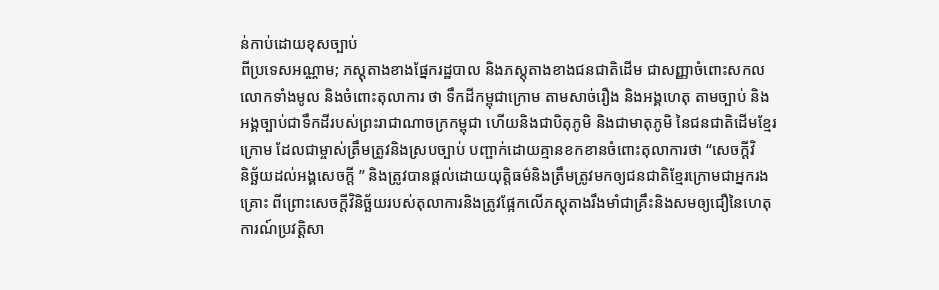ន់កាប់ដោយខុសច្បាប់
ពីប្រទេសអណ្ណាម; ភស្តុតាងខាងផ្នែករដ្ឋបាល និងភស្តុតាងខាងជនជាតិដើម ជាសញ្ញាចំពោះសកល
លោកទាំងមូល និងចំពោះតុលាការ ថា ទឹកដីកម្ពុជាក្រោម តាមសាច់រឿង និងអង្គហេតុ តាមច្បាប់ និង
អង្គច្បាប់ជាទឹកដីរបស់ព្រះរាជាណាចក្រកម្ពុជា ហើយនិងជាបិតុភូមិ និងជាមាតុភូមិ នៃជនជាតិដើមខ្មែរ
ក្រោម ដែលជាម្ចាស់ត្រឹមត្រូវនិងស្របច្បាប់ បញ្ផាក់ដោយគ្មានខកខានចំពោះតុលាការថា “សេចក្តីវិ
និច្ឆ័យដល់អង្គសេចក្តី ” និងត្រូវបានផ្តល់ដោយយុត្តិធម៌និងត្រឹមត្រូវមកឲ្យជនជាតិខ្មែរក្រោមជាអ្នករង
គ្រោះ ពីព្រោះសេចក្តីវិនិច្ឆ័យរបស់តុលាការនិងត្រូវផ្អែកលើភស្តុតាងរឹងមាំជាគ្រឹះនិងសមឲ្យជឿនៃហេតុ
ការណ៍ប្រវត្តិសា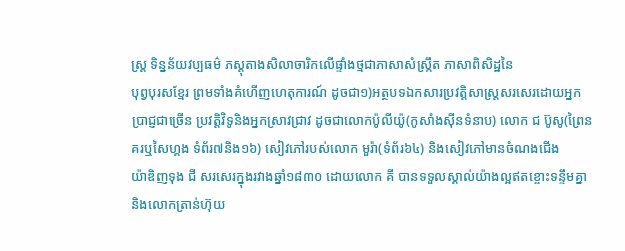ស្ត្រ ទិន្នន័យវប្បធម៌ ភស្តុតាងសិលាចារិកលើផ្ទាំងថ្មជាភាសាសំស្ក្រឹត ភាសាពិសិដ្ឋនៃ
បុព្វបុរសខ្មែរ ព្រមទាំងគំហើញហេតុការណ៍ ដូចជា១)អត្ថបទឯកសារប្រវត្តិសាស្ត្រសរសេរដោយអ្នក
ប្រាជ្ញជាច្រើន ប្រវត្តិវិទូនិងអ្នកស្រាវជ្រាវ ដូចជាលោកប៉ូលីយ៉ូ(កូសាំងស៊ីនទំនាប) លោក ជ ប៊ូសូ(ព្រៃនគរឬសៃហ្គង ទំព័រ៧និង១៦) សៀវភៅរបស់លោក មួរ៉ា(ទំព័រ៦៤) និងសៀវភៅមានចំណងជើង
យ៉ាឌិញទុង ជី សរសេរក្នុងរវាងឆ្នាំ១៨៣០ ដោយលោក គី បានទទួលស្គាល់យ៉ាងល្អឥតខ្ចោះទន្ទឹមគ្នា
និងលោកត្រាន់ហ៊ុយ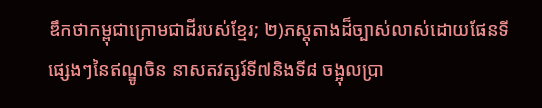ឌឹកថាកម្ពុជាក្រោមជាដីរបស់ខ្មែរ; ២)ភស្តុតាងដ៏ច្បាស់លាស់ដោយផែនទី
ផ្សេងៗនៃឥណ្ឌូចិន នាសតវត្សរ៍ទី៧និងទី៨ ចង្អុលប្រា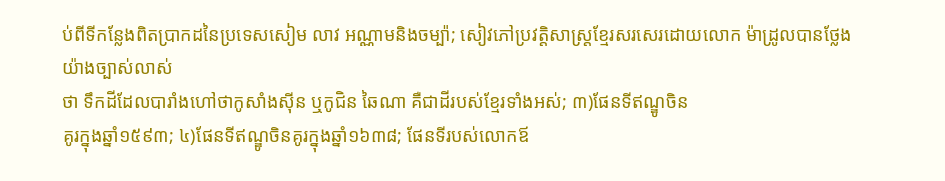ប់ពីទីកន្លែងពិតប្រាកដនៃប្រទេសសៀម លាវ អណ្ណាមនិងចម្ប៉ា; សៀវភៅប្រវត្តិសាស្ត្រខ្មែរសរសេរដោយលោក ម៉ាដ្រូលបានថ្លែងយ៉ាងច្បាស់លាស់
ថា ទឹកដីដែលបារាំងហៅថាកូសាំងស៊ីន ឬកូជិន ឆៃណា គឺជាដីរបស់ខ្មែរទាំងអស់; ៣)ផែនទីឥណ្ឌូចិន
គូរក្នុងឆ្នាំ១៥៩៣; ៤)ផែនទីឥណ្ឌូចិនគូរក្នុងឆ្នាំ១៦៣៨; ផែនទីរបស់លោកឪ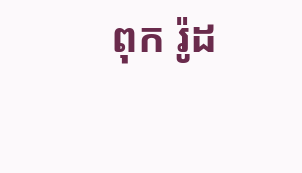ពុក រ៉ូដ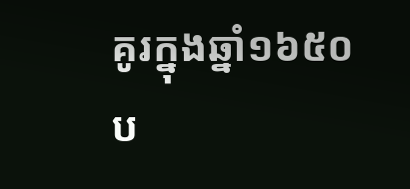គូរក្នុងឆ្នាំ១៦៥០
ប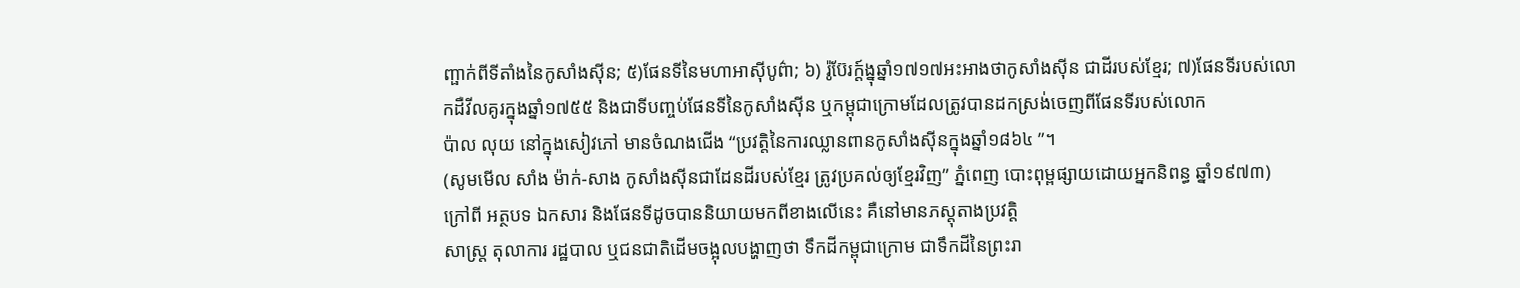ញ្ផាក់ពីទីតាំងនៃកូសាំងស៊ីន; ៥)ផែនទីនៃមហាឤស៊ីបូព៌ា; ៦) រ៉ូប៊ែរក្ត៍ង្នុឆ្នាំ១៧១៧អះឤងថាកូសាំងស៊ីន ជាដីរបស់ខ្មែរ; ៧)ផែនទីរបស់លោកដឺវីលគូរក្នុងឆ្នាំ១៧៥៥ និងជាទីបញ្ចប់ផែនទីនៃកូសាំងស៊ីន ឬកម្ពុជាក្រោមដែលត្រូវបានដកស្រង់ចេញពីផែនទីរបស់លោក
ប៉ាល លុយ នៅក្នុងសៀវភៅ មានចំណងជើង “ប្រវត្តិនៃការឈ្លានពានកូសាំងស៊ីនក្នុងឆ្នាំ១៨៦៤ ”។
(សូមមើល សាំង ម៉ាក់-សាង កូសាំងស៊ីនជាដែនដីរបស់ខ្មែរ ត្រូវប្រគល់ឲ្យខ្មែរវិញ” ភ្នំពេញ បោះពុម្ពផ្សាយដោយអ្នកនិពន្ធ ឆ្នាំ១៩៧៣)
ក្រៅពី អត្ថបទ ឯកសារ និងផែនទីដូចបាននិយាយមកពីខាងលើនេះ គឺនៅមានភស្តុតាងប្រវត្តិ
សាស្ត្រ តុលាការ រដ្ឋបាល ឬជនជាតិដើមចង្អុលបង្ហាញថា ទឹកដីកម្ពុជាក្រោម ជាទឹកដីនៃព្រះរា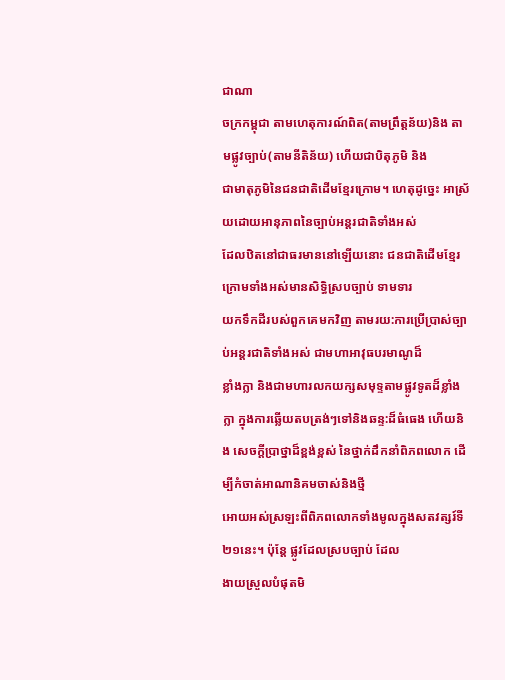ជាណា
ចក្រកម្ពុជា តាមហេតុការណ៍ពិត(តាមព្រឹត្តន័យ)និង តាមផ្លូវច្បាប់(តាមនីតិន័យ) ហើយជាបិតុភូមិ និង
ជាមាតុភូមិនៃជនជាតិដើមខ្មែរក្រោម។ ហេតុដូច្នេះ ឤស្រ័យដោយឤនុភាពនៃច្បាប់អន្តរជាតិទាំងអស់
ដែលឋិតនៅជាធរមាននៅឡើយនោះ ជនជាតិដើមខ្មែរក្រោមទាំងអស់មានសិទ្ធិស្របច្បាប់ ទាមទារ
យកទឹកដីរបស់ពួកគេមកវិញ តាមរយ:ការប្រើប្រាស់ច្បាប់អន្តរជាតិទាំងអស់ ជាមហាឤវុធបរមាណូដ៏
ខ្លាំងក្លា និងជាមហារលកយក្សសមុទ្ទតាមផ្លូវទូតដ៏ខ្លាំងក្លា ក្នុងការឆ្លើយតបត្រង់ៗទៅនិងឆន្ទ:ដ៏ធំធេង ហើយនិង សេចក្តីប្រាថ្នាដ៏ខ្ពង់ខ្ពស់ នៃថ្នាក់ដឹកនាំពិភពលោក ដើម្បីកំចាត់ឤណានិគមចាស់និងថ្មី
ឤេយអស់ស្រឡះពីពិភពលោកទាំងមូលក្នុងសតវត្សរ៍ទី២១នេះ។ ប៉ុន្តែ ផ្លូវដែលស្របច្បាប់ ដែល
ងាយស្រួលបំផុតមិ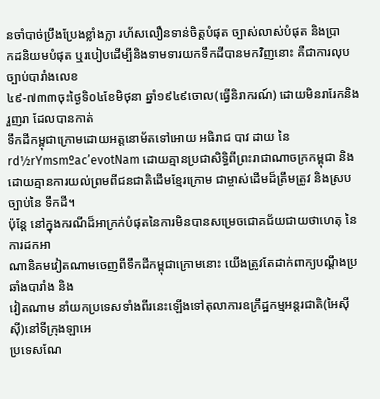នចាំបាច់ប្រឹងប្រែងខ្លាំងក្លា រហ័សលឿនទាន់ចិត្តបំផុត ច្បាស់លាស់បំផុត និងប្រា
កដនិយមបំផុត ឬរបៀបដើម្បីនិងទាមទារយកទឹកដីបានមកវិញនោះ គឺជាការលុបច្បាប់បារាំងលេខ
៤៩-៧៣៣ចុះថ្ងៃទិ០៤ខែមិថុនា ឆ្នាំ១៩៤៩ចោល(ធ្វើនិរាករណ៍) ដោយមិនរារែកនិងរួញរា ដែលបានកាត់
ទឹកដីកម្ពុជាក្រោមដោយអត្តនោម័តទៅឤេយ អធិរាជ បាវ ដាយ នៃrd½rYmsmºac’evotNam ដោយគ្មានប្រជាសិទ្ធិពីព្រះរាជាណាចក្រកម្ពុជា និងដោយគ្មានការយល់ព្រមពីជនជាតិដើមខ្មែរក្រោម ជាម្ចាស់ដើមដ៏ត្រឹមត្រូវ និងស្របច្បាប់នៃ ទឹកដី។
ប៉ុន្តែ នៅក្នុងករណីដ៏ឤក្រក់បំផុតនៃការមិនបានសម្រេចជោគជ័យជាយថាហេតុ នៃការដកឤ
ណានិគមវៀតណាមចេញពីទឹកដីកម្ពុជាក្រោមនោះ យើងត្រូវតែដាក់ពាក្យបណ្តឹងប្រឆាំងបារាំង និង
វៀតណាម នាំយកប្រទេសទាំងពីរនេះឡើងទៅតុលាការឧក្រឹដ្ឋកម្មអន្តរជាតិ(អៃស៊ីស៊ី)នៅទីក្រុងឡាអេ
ប្រទេសណែ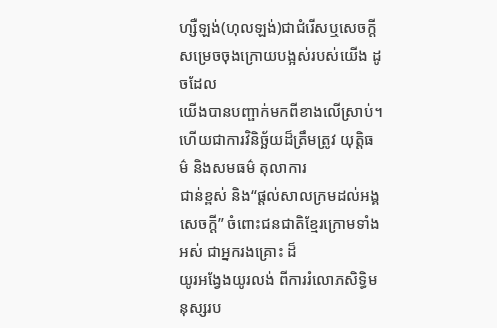ហ្សឺឡង់(ហុលឡង់)ជាជំរើសឬសេចក្តីសម្រេចចុងក្រោយបង្អស់របស់យើង ដូចដែល
យើងបានបញ្ផាក់មកពីខាងលើស្រាប់។ ហើយជាការវិនិច្ឆ័យដ៏ត្រឹមត្រូវ យុត្តិធម៌ និងសមធម៌ តុលាការ
ជាន់ខ្ពស់ និង“ផ្តល់សាលក្រមដល់អង្គសេចក្តី” ចំពោះជនជាតិខ្មែរក្រោមទាំងអស់ ជាអ្នករងគ្រោះ ដ៏
យូរអង្វែងយូរលង់ ពីការរំលោភសិទ្ធិមនុស្សរប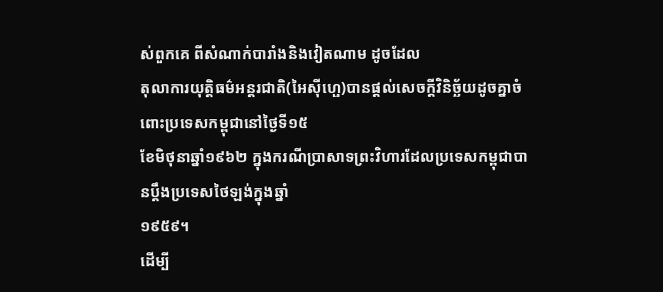ស់ពួកគេ ពីសំណាក់បារាំងនិងវៀតណាម ដូចដែល
តុលាការយុត្តិធម៌អន្តរជាតិ(អៃស៊ីហ្ផេ)បានផ្តល់សេចក្តីវិនិច្ឆ័យដូចគ្នាចំពោះប្រទេសកម្ពុជានៅថ្ងៃទី១៥
ខែមិថុនាឆ្នាំ១៩៦២ ក្នុងករណីប្រាសាទព្រះវិហារដែលប្រទេសកម្ពុជាបានប្តឹងប្រទេសថៃឡង់ក្នុងឆ្នាំ
១៩៥៩។
ដើម្បី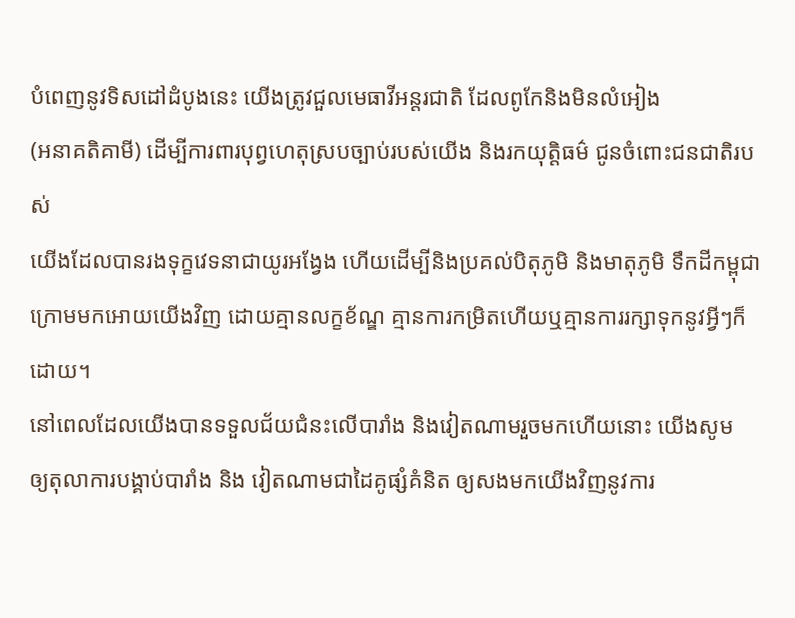បំពេញនូវទិសដៅដំបូងនេះ យើងត្រូវជួលមេធាវីអន្តរជាតិ ដែលពូកែនិងមិនលំអៀង
(អនាគតិគាមី) ដើម្បីការពារបុព្វហេតុស្របច្បាប់របស់យើង និងរកយុត្តិធម៌ ជូនចំពោះជនជាតិរបស់
យើងដែលបានរងទុក្ខវេទនាជាយូរអង្វែង ហើយដើម្បីនិងប្រគល់បិតុភូមិ និងមាតុភូមិ ទឹកដីកម្ពុជា
ក្រោមមកឤេយយើងវិញ ដោយគ្មានលក្ខខ័ណ្ឌ គ្មានការកម្រិតហើយឬគ្មានការរក្សាទុកនូវអ្វីៗក៏ដោយ។
នៅពេលដែលយើងបានទទួលជ័យជំនះលើបារាំង និងវៀតណាមរួចមកហើយនោះ យើងសូម
ឲ្យតុលាការបង្គាប់បារាំង និង វៀតណាមជាដៃគូផ្សំគំនិត ឲ្យសងមកយើងវិញនូវការ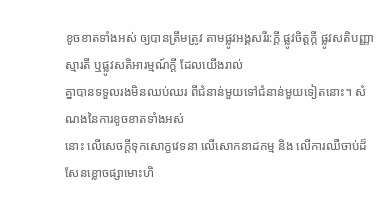ខូចខាតទាំងអស់ ឲ្យបានត្រឹមត្រូវ តាមផ្លូវអង្គសរីរ:ក្តី ផ្លូវចិត្តក្តី ផ្លូវសតិបញ្ញាស្មារតី ឬផ្លូវសតិឤរម្មណ៍ក្តី ដែលយើងរាល់
គ្នាបានទទួលរងមិនឈប់ឈរ ពីជំនាន់មួយទៅជំនាន់មួយទៀតនោះ។ សំណងនៃការខូចខាតទាំងអស់
នោះ លើសេចក្តីទុកសោក្ខវេទនា លើសោកនាដកម្ម និង លើការឈឺចាប់ដ៏សែនខ្លោចផ្សាមោះហិ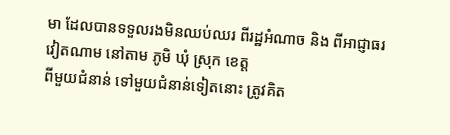មា ដែលបានទទួលរងមិនឈប់ឈរ ពីរដ្ឋអំណាច និង ពីឤជ្ញាធរវៀតណាម នៅតាម ភូមិ ឃុំ ស្រុក ខេត្ត
ពីមួយជំនាន់ ទៅមួយជំនាន់ទៀតនោះ ត្រូវគិត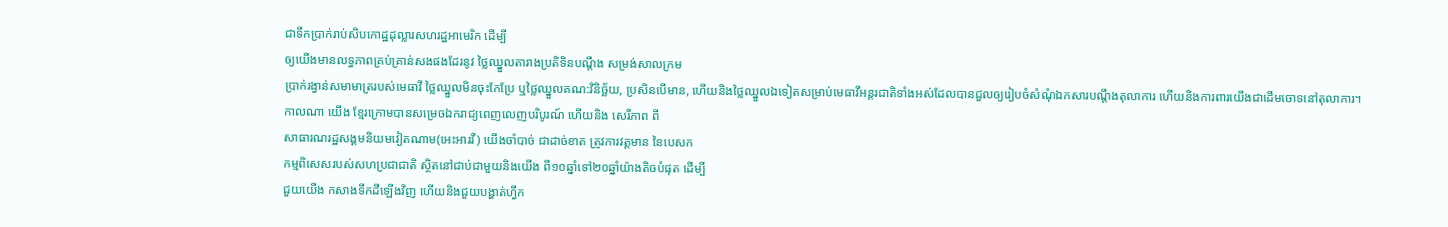ជាទឹកប្រាក់រាប់សិបកោដ្ឋដុល្លារសហរដ្ឋឤមេរិក ដើម្បី
ឲ្យយើងមានលទ្ធភាពគ្រប់គ្រាន់សងផងដែរនូវ ថ្លៃឈ្នួលតារាងប្រតិទិនបណ្តឹង សម្រង់សាលក្រម
ប្រាក់រង្វាន់សមាមាត្ររបស់មេធាវី ថ្លៃឈ្នួលមិនចុះកែប្រែ ឬថ្លៃឈ្នួលគណ:វិនិច្ឆ័យ, ប្រសិនបើមាន, ហើយនិងថ្លៃឈ្នួលឯទៀតសម្រាប់មេធាវីអន្តរជាតិទាំងអស់ដែលបានជួលឲ្យរៀបចំសំណុំឯកសារបណ្តឹងតុលាការ ហើយនិងការពារយើងជាដើមចោទនៅតុលាការ។
កាលណា យើង ខ្មែរក្រោមបានសម្រេចឯករាជ្យពេញលេញបរិបូរណ៍ ហើយនិង សេរីភាព ពី
សាធារណរដ្ឋសង្គមនិយមវៀតណាម(អេះឤរវី) យើងចាំបាច់ ជាដាច់ខាត ត្រូវការវត្តមាន នៃបេសក
កម្មពិសេសរបស់សហប្រជាជាតិ ស្ថិតនៅជាប់ជាមួយនិងយើង ពី១០ឆ្នាំទៅ២០ឆ្នាំយ៉ាងតិចបំផុត ដើម្បី
ជួយយើង កសាងទឹកដីឡើងវិញ ហើយនិងជួយបង្ហាត់ហ្វឹក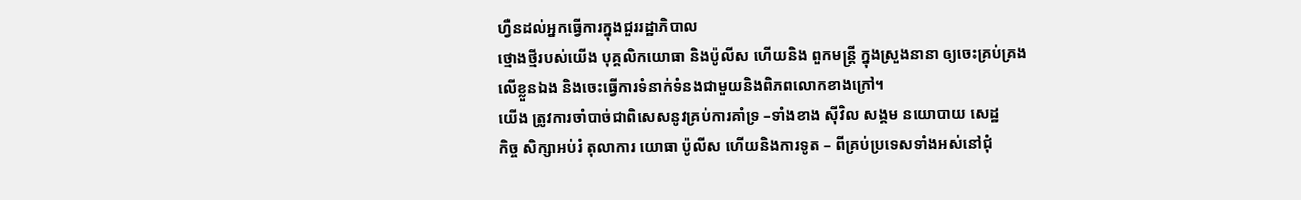ហ្វឺនដល់អ្នកធ្វើការក្នុងជួររដ្ឋាភិបាល
ថ្មោងថ្មីរបស់យើង បុគ្គលិកយោធា និងប៉ូលីស ហើយនិង ពួកមន្ត្រី ក្នុងស្រួងនានា ឲ្យចេះគ្រប់គ្រង
លើខ្លួនឯង និងចេះធ្វើការទំនាក់ទំនងជាមួយនិងពិភពលោកខាងក្រៅ។
យើង ត្រូវការចាំបាច់ជាពិសេសនូវគ្រប់ការគាំទ្រ –ទាំងខាង ស៊ីវិល សង្គម នយោបាយ សេដ្ឋ
កិច្ច សិក្សាអប់រំ តុលាការ យោធា ប៉ូលីស ហើយនិងការទូត – ពីគ្រប់ប្រទេសទាំងអស់នៅជុំ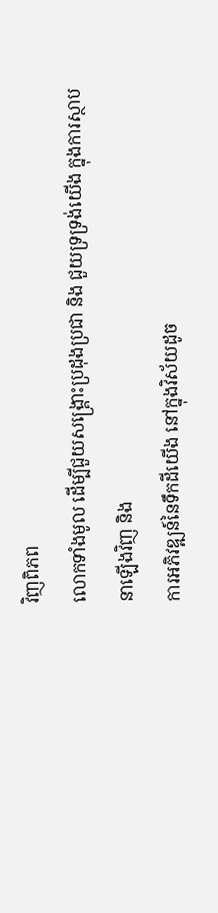វិញពិភព
លោកទាំងមូល ដើម្បីជួយសង្គ្រោះប្រដុងប្រជា និង ជួយទ្រទ្រង់យើង ក្នុងការស្ថាបនាឡើងវិញ និង
ការអភិវឌ្ឍន៍នៃទឹកដីយើង នៅក្នុងវិស័យដូច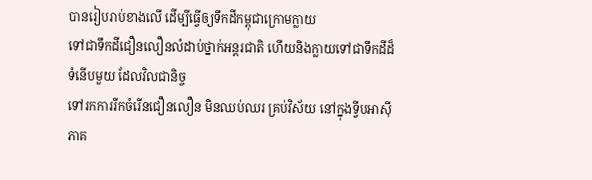បានរៀបរាប់ខាងលើ ដើម្បីធ្វើឲ្យទឹកដីកម្ពុជាក្រោមក្លាយ
ទៅជាទឹកដីជឿនលឿនលំដាប់ថ្នាក់អន្តរជាតិ ហើយនិងក្លាយទៅជាទឹកដីដ៏ទំនើបមួយ ដែលវិលជានិច្ច
ទៅរកការរីកចំរើនជឿនលឿន មិនឈប់ឈរ គ្រប់វិស័យ នៅក្នុងទ្វីបឤស៊ីភាគ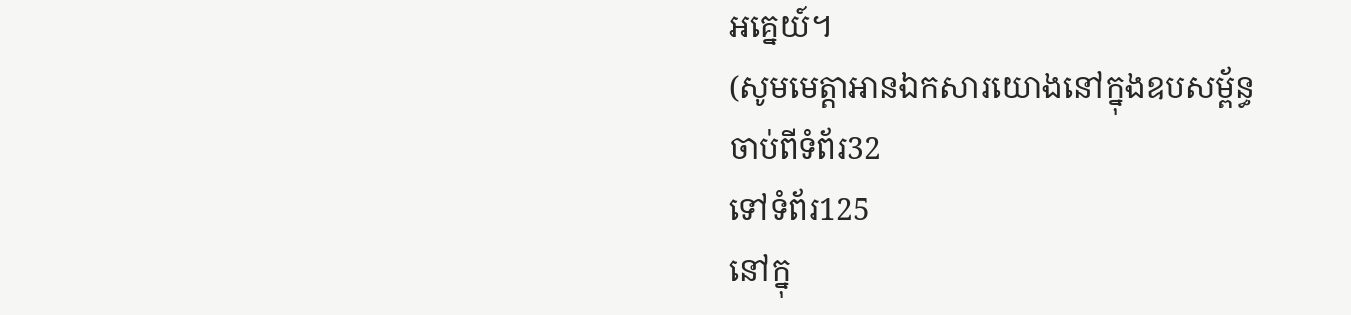អគ្នេយ៍។
(សូមមេត្តាឤនឯកសារយោងនៅក្នុងឧបសម្ព័ន្ធ
ចាប់ពីទំព័រ32
ទៅទំព័រ125
នៅក្នុ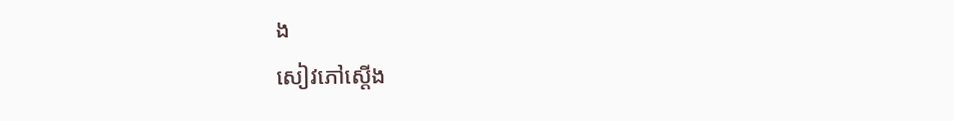ង
សៀវភៅស្តើង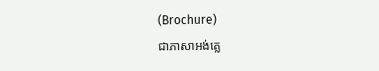(Brochure)
ជាភាសាអង់គ្លេ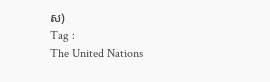ស)
Tag :
The United Nations